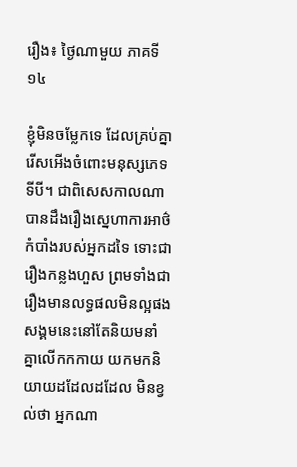រឿង៖ ថ្ងៃណាមួយ ភាគទី១៤

ខ្ញុំមិនចម្លែកទេ ដែលគ្រប់គ្នារើសអើងចំពោះមនុស្សភេទទីបី។ ជាពិសេសកាលណាបានដឹងរឿងស្នេហាការអាថ៌កំបាំងរបស់អ្នកដទៃ ទោះជារឿងកន្លងហួស ព្រមទាំងជារឿងមានលទ្ធផលមិនល្អផង សង្គមនេះនៅតែនិយមនាំគ្នាលើកកកាយ យកមកនិយាយដដែលដដែល មិនខ្វល់ថា អ្នកណា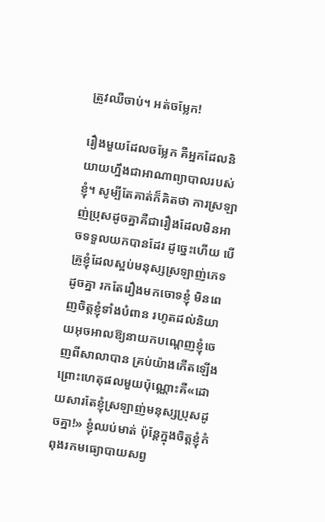ត្រូវឈឺចាប់។ អត់ចម្លែក!

រឿងមួយដែលចម្លែក គឺអ្នកដែលនិយាយហ្នឹងជាអាណាព្យាបាលរបស់ខ្ញុំ។ សូម្បីតែគាត់ក៏គិតថា ការស្រឡាញ់ប្រុសដូចគ្នាគឺជារឿងដែលមិនអាចទទួលយកបានដែរ ដូច្នេះហើយ បើគ្រូខ្ញុំដែលស្អប់មនុស្សស្រឡាញ់ភេទដូចគ្នា រកតែរឿងមកចោទខ្ញុំ មិនពេញចិត្តខ្ញុំទាំងបំពាន រហូតដល់និយាយអុចអាលឱ្យនាយកបណ្ដេញខ្ញុំចេញពីសាលាបាន គ្រប់យ៉ាងកើតឡើងព្រោះហេតុផលមួយប៉ុណ្ណោះគឺ«ដោយសារតែខ្ញុំស្រឡាញ់មនុស្សប្រុសដូចគ្នា!» ខ្ញុំឈប់មាត់ ប៉ុន្តែក្នុងចិត្តខ្ញុំកំពុងរកមធ្យោបាយសព្វ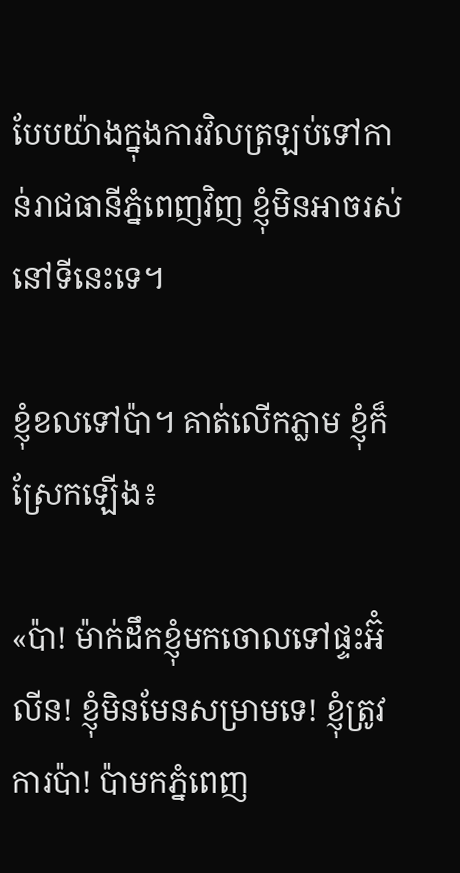បែបយ៉ាងក្នុងការវិលត្រឡប់ទៅកាន់រាជធានីភ្នំពេញវិញ ខ្ញុំមិនអាចរស់នៅទីនេះទេ។

ខ្ញុំខលទៅប៉ា។ គាត់លើកភ្លាម ខ្ញុំក៏ស្រែកឡើង៖

«ប៉ា! ម៉ាក់ដឹកខ្ញុំមកចោលទៅផ្ទះអ៊ំលីន! ខ្ញុំមិនមែនសម្រាមទេ! ខ្ញុំត្រូវការប៉ា! ប៉ាមកភ្នំពេញ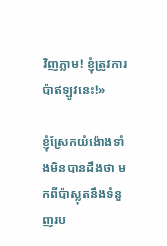វិញភ្លាម! ខ្ញុំត្រូវការប៉ាឥឡូវនេះ!»

ខ្ញុំស្រែកយំង៉ោងទាំងមិនបានដឹងថា មកពីប៉ាស្លុតនឹងទំនួញរប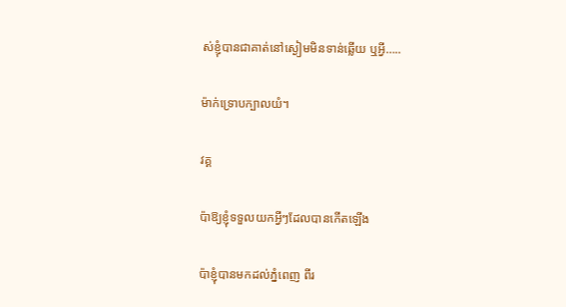ស់ខ្ញុំបានជាគាត់នៅស្ងៀមមិនទាន់ឆ្លើយ ឬអ្វី…..

ម៉ាក់ទ្រោបក្បាលយំ។

វគ្គ

ប៉ាឱ្យខ្ញុំទទួលយកអ្វីៗដែលបានកើតឡើង

ប៉ាខ្ញុំបានមកដល់ភ្នំពេញ ពីរ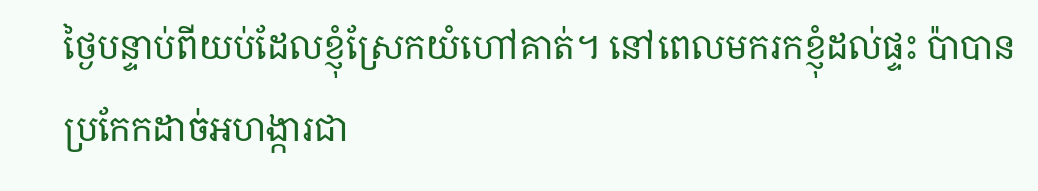ថ្ងៃបន្ទាប់ពីយប់ដែលខ្ញុំស្រែកយំហៅគាត់។ នៅពេលមករកខ្ញុំដល់ផ្ទះ ប៉ាបានប្រកែកដាច់អហង្ការជា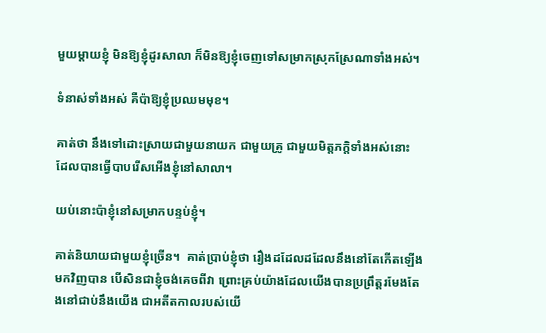មួយម្តាយខ្ញុំ មិនឱ្យខ្ញុំដូរសាលា ក៏មិនឱ្យខ្ញុំចេញទៅសម្រាកស្រុកស្រែណាទាំងអស់។

ទំនាស់ទាំងអស់ គឺប៉ាឱ្យខ្ញុំប្រឈមមុខ។

គាត់ថា នឹងទៅដោះស្រាយជាមួយនាយក ជាមួយគ្រូ ជាមួយមិត្តភក្តិទាំងអស់នោះ ដែលបានធ្វើបាបរើសអើងខ្ញុំនៅសាលា។

យប់នោះប៉ាខ្ញុំនៅសម្រាកបន្ទប់ខ្ញុំ។

គាត់និយាយជាមួយខ្ញុំច្រើន។  គាត់ប្រាប់ខ្ញុំថា រឿងដដែលដដែលនឹងនៅតែកើតឡើងមកវិញបាន បើសិនជាខ្ញុំចង់គេចពីវា ព្រោះគ្រប់យ៉ាងដែលយើងបានប្រព្រឹត្តរមែងតែងនៅជាប់នឹងយើង ជាអតីតកាលរបស់យើ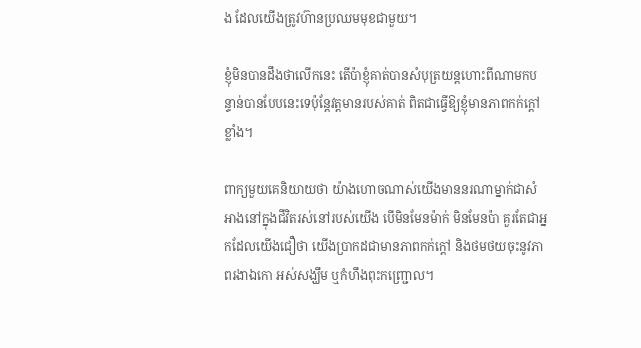ង ដែលយើងត្រូវហ៊ានប្រឈមមុខជាមួយ។

ខ្ញុំមិនបានដឹងថាលើកនេះ តើប៉ាខ្ញុំគាត់បានសំបុត្រយន្តហោះពីណាមកបន្ទាន់បានបែបនេះទេប៉ុន្តែវត្តមានរបស់គាត់ ពិតជាធ្វើឱ្យខ្ញុំមានភាពកក់ក្តៅខ្លាំង។

ពាក្យមួយគេនិយាយថា យ៉ាងហោចណាស់យើងមាននរណាម្នាក់ជាសំអាងនៅក្នុងជីវិតរស់នៅរបស់យើង បើមិនមែនម៉ាក់ មិនមែនប៉ា គួរតែជាអ្នកដែលយើងជឿថា យើងប្រាកដជាមានភាពកក់ក្តៅ និងថមថយចុះនូវភាពរងាឯកោ អស់សង្ឃឹម ឬកំហឹងពុះកញ្ជ្រោល។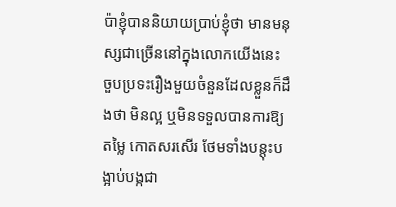ប៉ាខ្ញុំបាននិយាយប្រាប់ខ្ញុំថា មានមនុស្សជាច្រើននៅក្នុងលោកយើងនេះ ចួបប្រទះរឿងមួយចំនួនដែលខ្លួនក៏ដឹងថា មិនល្អ ឬមិនទទួលបានការឱ្យតម្លៃ កោតសរសើរ ថែមទាំងបន្តុះបង្អាប់បង្កជា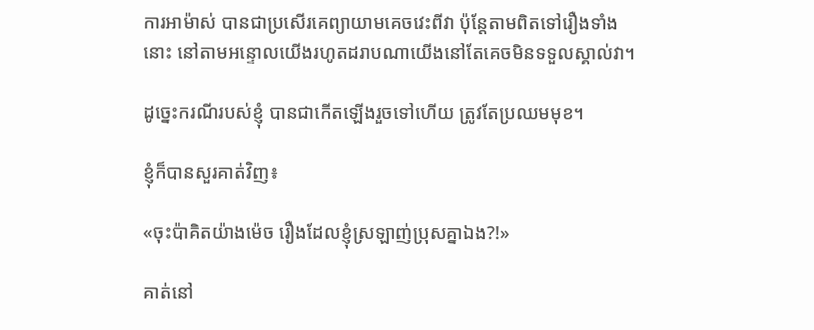ការអាម៉ាស់ បានជាប្រសើរគេព្យាយាមគេចវេះពីវា ប៉ុន្តែតាមពិតទៅរឿងទាំងនោះ នៅតាមអន្ទោលយើងរហូតដរាបណាយើងនៅតែគេចមិនទទួលស្គាល់វា។

ដូច្នេះករណីរបស់ខ្ញុំ បានជាកើតឡើងរួចទៅហើយ ត្រូវតែប្រឈមមុខ។

ខ្ញុំក៏បានសួរគាត់វិញ៖

«ចុះប៉ាគិតយ៉ាងម៉េច រឿងដែលខ្ញុំស្រឡាញ់ប្រុសគ្នាឯង?!»

គាត់នៅ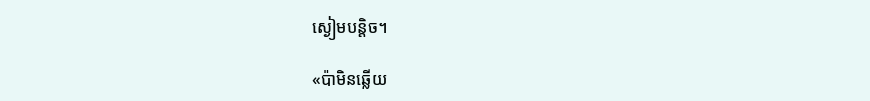ស្ងៀមបន្តិច។

«ប៉ាមិនឆ្លើយ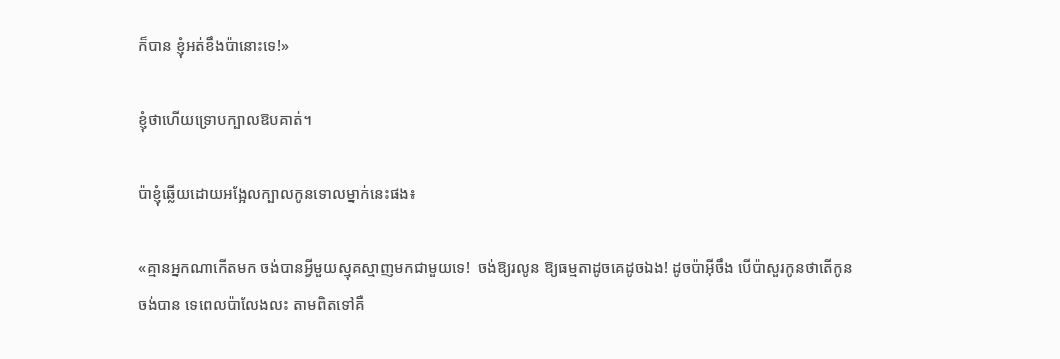ក៏បាន ខ្ញុំអត់ខឹងប៉ានោះទេ!»

ខ្ញុំថាហើយទ្រោបក្បាលឱបគាត់។

ប៉ាខ្ញុំឆ្លើយដោយអង្អែលក្បាលកូនទោលម្នាក់នេះផង៖

«គ្មានអ្នកណាកើតមក ចង់បានអ្វីមួយស្មុគស្មាញមកជាមួយទេ!  ចង់ឱ្យរលូន ឱ្យធម្មតាដូចគេដូចឯង! ដូចប៉ាអ៊ីចឹង បើប៉ាសួរកូនថាតើកូនចង់បាន ទេពេលប៉ាលែងលះ តាមពិតទៅគឺ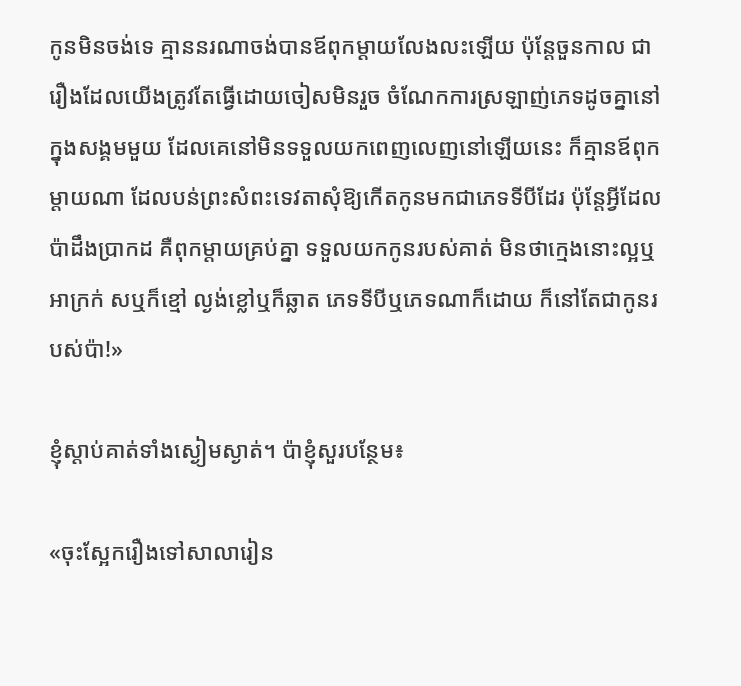កូនមិនចង់ទេ គ្មាននរណាចង់បានឪពុកម្ដាយលែងលះឡើយ ប៉ុន្តែចួនកាល ជារឿងដែលយើងត្រូវតែធ្វើដោយចៀសមិនរួច ចំណែកការស្រឡាញ់ភេទដូចគ្នានៅក្នុងសង្គមមួយ ដែលគេនៅមិនទទួលយកពេញលេញនៅឡើយនេះ ក៏គ្មានឪពុកម្ដាយណា ដែលបន់ព្រះសំពះទេវតាសុំឱ្យកើតកូនមកជាភេទទីបីដែរ ប៉ុន្តែអ្វីដែលប៉ាដឹងប្រាកដ គឺពុកម្តាយគ្រប់គ្នា ទទួលយកកូនរបស់គាត់ មិនថាក្មេងនោះល្អឬអាក្រក់ សឬក៏ខ្មៅ ល្ងង់ខ្លៅឬក៏ឆ្លាត ភេទទីបីឬភេទណាក៏ដោយ ក៏នៅតែជាកូនរបស់ប៉ា!»

ខ្ញុំស្តាប់គាត់ទាំងស្ងៀមស្ងាត់។ ប៉ាខ្ញុំសួរបន្ថែម៖

«ចុះស្អែករឿងទៅសាលារៀន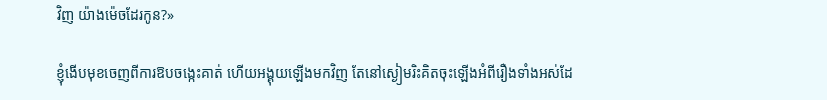វិញ យ៉ាងម៉េចដែរកូន?»

ខ្ញុំងើបមុខចេញពីការឱបចង្កេះគាត់ ហើយអង្គុយឡើងមកវិញ តែនៅស្ងៀមរិះគិតចុះឡើងអំពីរឿងទាំងអស់ដែ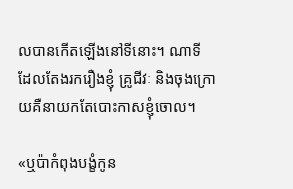លបានកើតឡើងនៅទីនោះ។ ណាទី ដែលតែងរករឿងខ្ញុំ គ្រូជីវៈ និងចុងក្រោយគឺនាយកតែបោះកាសខ្ញុំចោល។

«ឬប៉ាកំពុងបង្ខំកូន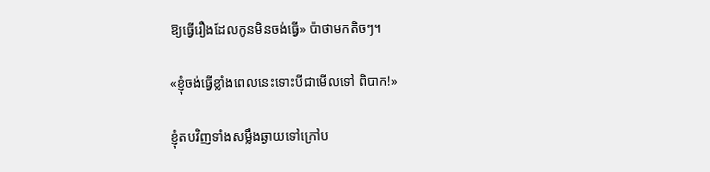ឱ្យធ្វើរឿងដែលកូនមិនចង់ធ្វើ» ប៉ាថាមកតិចៗ។

«ខ្ញុំចង់ធ្វើខ្លាំងពេលនេះទោះបីជាមើលទៅ ពិបាក!»

ខ្ញុំតបវិញទាំងសម្លឹងឆ្ងាយទៅក្រៅប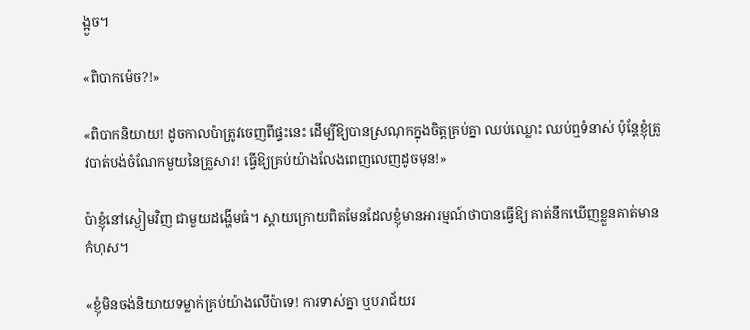ង្អួច។

«ពិបាកម៉េច?!»

«ពិបាកនិយាយ! ដូចកាលប៉ាត្រូវចេញពីផ្ទះនេះ ដើម្បីឱ្យបានស្រណុកក្នុងចិត្តគ្រប់គ្នា ឈប់ឈ្លោះ ឈប់ឮទំនាស់ ប៉ុន្តែខ្ញុំត្រូវបាត់បង់ចំណែកមួយនៃគ្រួសារ! ធ្វើឱ្យគ្រប់យ៉ាងលែងពេញលេញដូចមុន!»

ប៉ាខ្ញុំនៅស្ងៀមវិញ ជាមួយដង្ហើមធំ។ ស្តាយក្រោយពិតមែនដែលខ្ញុំមានអារម្មណ៍ថាបានធ្វើឱ្យ គាត់នឹកឃើញខ្លួនគាត់មានកំហុស។

«ខ្ញុំមិនចង់និយាយទម្លាក់គ្រប់យ៉ាងលើប៉ាទេ! ការទាស់គ្នា ឬបរាជ័យរ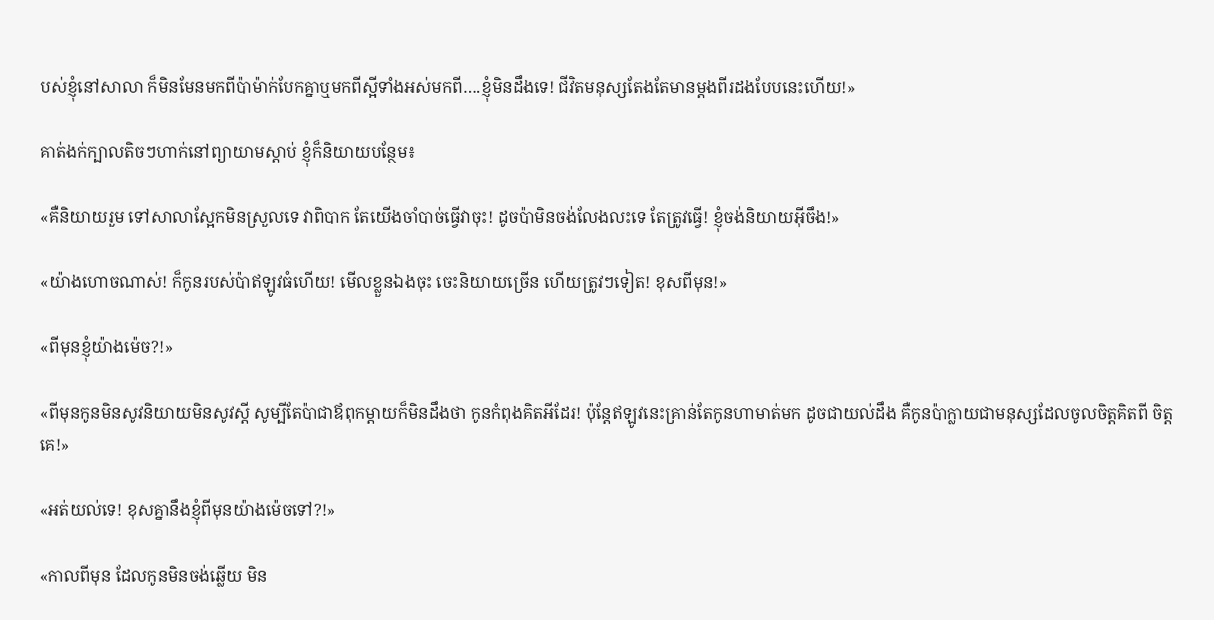បស់ខ្ញុំនៅសាលា ក៏មិនមែនមកពីប៉ាម៉ាក់បែកគ្នាឬមកពីស្អីទាំងអស់មកពី….ខ្ញុំមិនដឹងទេ! ជីវិតមនុស្សតែងតែមានម្តងពីរដងបែបនេះហើយ!»

គាត់ងក់ក្បាលតិចៗហាក់នៅព្យាយាមស្តាប់ ខ្ញុំក៏និយាយបន្ថែម៖

«គឺនិយាយរួម ទៅសាលាស្អែកមិនស្រួលទេ វាពិបាក តែយើងចាំបាច់ធ្វើវាចុះ! ដូចប៉ាមិនចង់លែងលះទេ តែត្រូវធ្វើ! ខ្ញុំចង់និយាយអ៊ីចឹង!»

«យ៉ាងហោចណាស់! ក៏កូនរបស់ប៉ាឥឡូវធំហើយ! មើលខ្លួនឯងចុះ ចេះនិយាយច្រើន ហើយត្រូវៗទៀត! ខុសពីមុន!»

«ពីមុនខ្ញុំយ៉ាងម៉េច?!»

«ពីមុនកូនមិនសូវនិយាយមិនសូវស្ដី សូម្បីតែប៉ាជាឪពុកម្ដាយក៏មិនដឹងថា កូនកំពុងគិតអីដែរ! ប៉ុន្តែឥឡូវនេះគ្រាន់តែកូនហាមាត់មក ដូចជាយល់ដឹង គឺកូនប៉ាក្លាយជាមនុស្សដែលចូលចិត្តគិតពី ចិត្តគេ!»

«អត់យល់ទេ! ខុសគ្នានឹងខ្ញុំពីមុនយ៉ាងម៉េចទៅ?!»

«កាលពីមុន ដែលកូនមិនចង់ឆ្លើយ មិន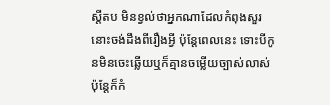ស្តីតប មិនខ្វល់ថាអ្នកណាដែលកំពុងសួរនោះចង់ដឹងពីរឿងអ្វី ប៉ុន្តែពេលនេះ ទោះបីកូនមិនចេះឆ្លើយឬក៏គ្មានចម្លើយច្បាស់លាស់ប៉ុន្តែក៏កំ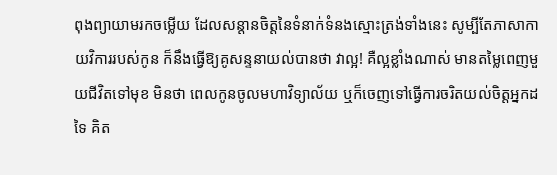ពុងព្យាយាមរកចម្លើយ ដែលសន្តានចិត្តនៃទំនាក់ទំនងស្មោះត្រង់ទាំងនេះ សូម្បីតែភាសាកាយវិការរបស់កូន ក៏នឹងធ្វើឱ្យគូសន្ទនាយល់បានថា វាល្អ! គឺល្អខ្លាំងណាស់ មានតម្លៃពេញមួយជីវិតទៅមុខ មិនថា ពេលកូនចូលមហាវិទ្យាល័យ ឬក៏ចេញទៅធ្វើការចរិតយល់ចិត្តអ្នកដទៃ គិត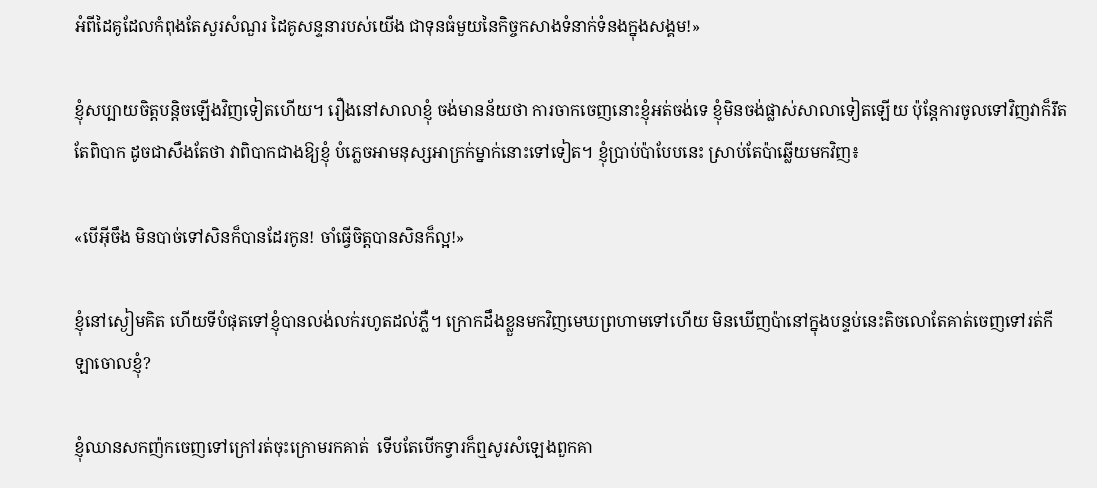អំពីដៃគូដែលកំពុងតែសួរសំណួរ ដៃគូសន្ទនារបស់យើង ជាទុនធំមួយនៃកិច្ចកសាងទំនាក់ទំនងក្នុងសង្គម!»

ខ្ញុំសប្បាយចិត្តបន្តិចឡើងវិញទៀតហើយ។ រឿងនៅសាលាខ្ញុំ ចង់មានន័យថា ការចាកចេញនោះខ្ញុំអត់ចង់ទេ ខ្ញុំមិនចង់ផ្លាស់សាលាទៀតឡើយ ប៉ុន្តែការចូលទៅវិញវាក៏រឹតតែពិបាក ដូចជាសឹងតែថា វាពិបាកជាងឱ្យខ្ញុំ បំភ្លេចអាមនុស្សអាក្រក់ម្នាក់នោះទៅទៀត។ ខ្ញុំប្រាប់ប៉ាបែបនេះ ស្រាប់តែប៉ាឆ្លើយមកវិញ៖

«បើអ៊ីចឹង មិនបាច់ទៅសិនក៏បានដែរកូន! ចាំធ្វើចិត្តបានសិនក៏ល្អ!»

ខ្ញុំនៅស្ងៀមគិត ហើយទីបំផុតទៅខ្ញុំបានលង់លក់រហូតដល់ភ្លឺ។ ក្រោកដឹងខ្លួនមកវិញមេឃព្រហាមទៅហើយ មិនឃើញប៉ានៅក្នុងបន្ទប់នេះតិចលោតែគាត់ចេញទៅរត់កីឡាចោលខ្ញុំ?

ខ្ញុំឈានសកញ៉កចេញទៅក្រៅរត់ចុះក្រោមរកគាត់  ទើបតែបើកទ្វារក៏ឮសូរសំឡេងពួកគា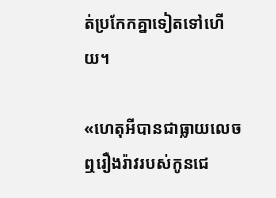ត់ប្រកែកគ្នាទៀតទៅហើយ។

«ហេតុអីបានជាធ្លាយលេចឮរឿងរ៉ាវរបស់កូនជេ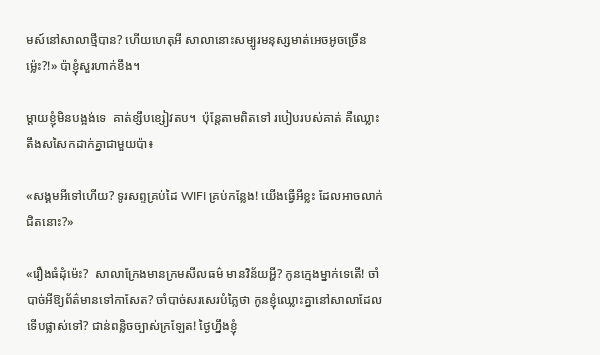មស៍នៅសាលាថ្មីបាន? ហើយហេតុអី សាលានោះសម្បូរមនុស្សមាត់អេចអូចច្រើនម្ល៉េះ?!» ប៉ាខ្ញុំសួរហាក់ខឹង។

ម្ដាយខ្ញុំមិនបង្អង់ទេ  គាត់ខ្សឹបខ្សៀវតប។  ប៉ុន្តែតាមពិតទៅ របៀបរបស់គាត់ គឺឈ្លោះតឹងសសៃកដាក់គ្នាជាមួយប៉ា៖

«សង្គមអីទៅហើយ? ទូរសព្ទគ្រប់ដៃ WIFI គ្រប់កន្លែង! យើងធ្វើអីខ្លះ ដែលអាចលាក់ជិតនោះ?»

«រឿងធំដុំម៉េះ?  សាលាក្រែងមានក្រមសីលធម៌ មានវិន័យអ្ហី? កូនក្មេងម្នាក់ទេតើ! ចាំបាច់អីឱ្យព័ត៌មានទៅកាសែត? ចាំបាច់សរសេរបំភ្លៃថា កូនខ្ញុំឈ្លោះគ្នានៅសាលាដែលទើបផ្លាស់ទៅ? ជាន់ពន្លិចច្បាស់ក្រឡែត! ថ្ងៃហ្នឹងខ្ញុំ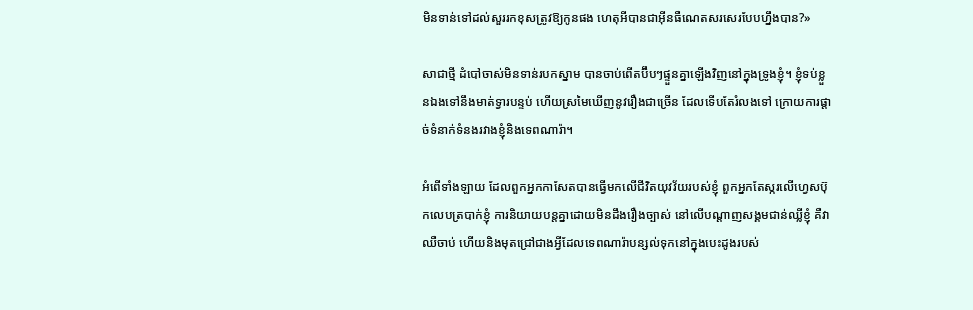មិនទាន់ទៅដល់សួររកខុសត្រូវឱ្យកូនផង ហេតុអីបានជាអ៊ីនធឺណេតសរសេរបែបហ្នឹងបាន?»

សាជាថ្មី ដំបៅចាស់មិនទាន់របកស្នាម បានចាប់ពើតប៊ឹបៗផ្ទួនគ្នាឡើងវិញនៅក្នុងទ្រូងខ្ញុំ។ ខ្ញុំទប់ខ្លួនឯងទៅនឹងមាត់ទ្វារបន្ទប់ ហើយស្រមៃឃើញនូវរឿងជាច្រើន ដែលទើបតែរំលងទៅ ក្រោយការផ្តាច់ទំនាក់ទំនងរវាងខ្ញុំនិងទេពណារ៉ា។

អំពើទាំងឡាយ ដែលពួកអ្នកកាសែតបានធ្វើមកលើជីវិតយុវវ័យរបស់ខ្ញុំ ពួកអ្នកតែស្ករលើហ្វេសប៊ុកលេបត្របាក់ខ្ញុំ ការនិយាយបន្តគ្នាដោយមិនដឹងរឿងច្បាស់ នៅលើបណ្ដាញសង្គមជាន់ឈ្លីខ្ញុំ គឺវាឈឺចាប់ ហើយនិងមុតជ្រៅជាងអ្វីដែលទេពណារ៉ាបន្សល់ទុកនៅក្នុងបេះដូងរបស់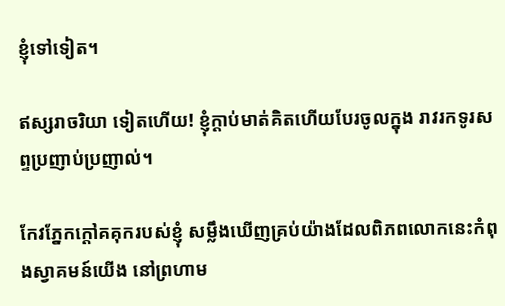ខ្ញុំទៅទៀត។

ឥស្សរាចរិយា ទៀតហើយ! ខ្ញុំក្ដាប់មាត់គិតហើយបែរចូលក្នុង រាវរកទូរសព្ទប្រញាប់ប្រញាល់។

កែវភ្នែកក្តៅគគុករបស់ខ្ញុំ សម្លឹងឃើញគ្រប់យ៉ាងដែលពិភពលោកនេះកំពុងស្វាគមន៍យើង នៅព្រហាម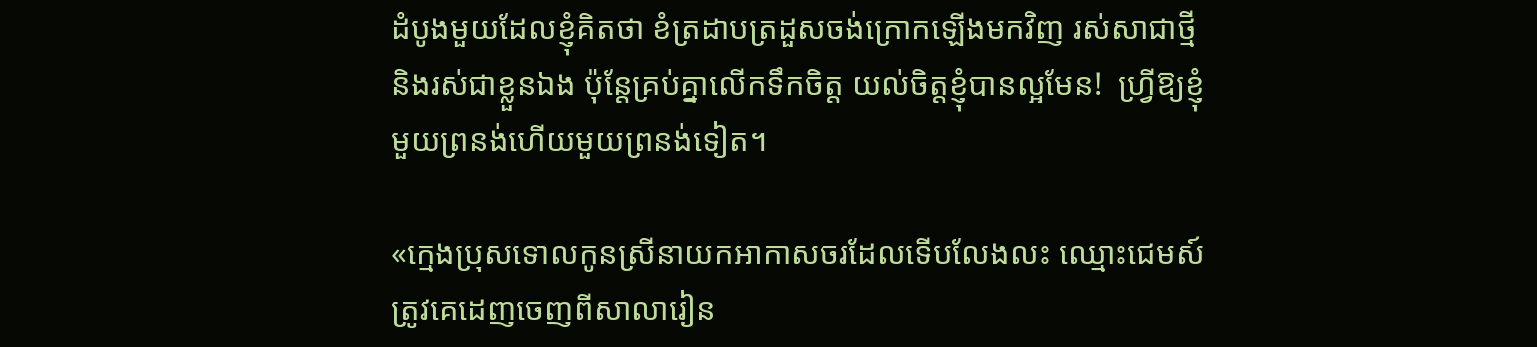ដំបូងមួយដែលខ្ញុំគិតថា ខំត្រដាបត្រដួសចង់ក្រោកឡើងមកវិញ រស់សាជាថ្មី និងរស់ជាខ្លួនឯង ប៉ុន្តែគ្រប់គ្នាលើកទឹកចិត្ត យល់ចិត្តខ្ញុំបានល្អមែន!  ហ្វ្រីឱ្យខ្ញុំមួយព្រនង់ហើយមួយព្រនង់ទៀត។

«ក្មេងប្រុសទោលកូនស្រីនាយកអាកាសចរដែលទើបលែងលះ ឈ្មោះជេមស៍ត្រូវគេដេញចេញពីសាលារៀន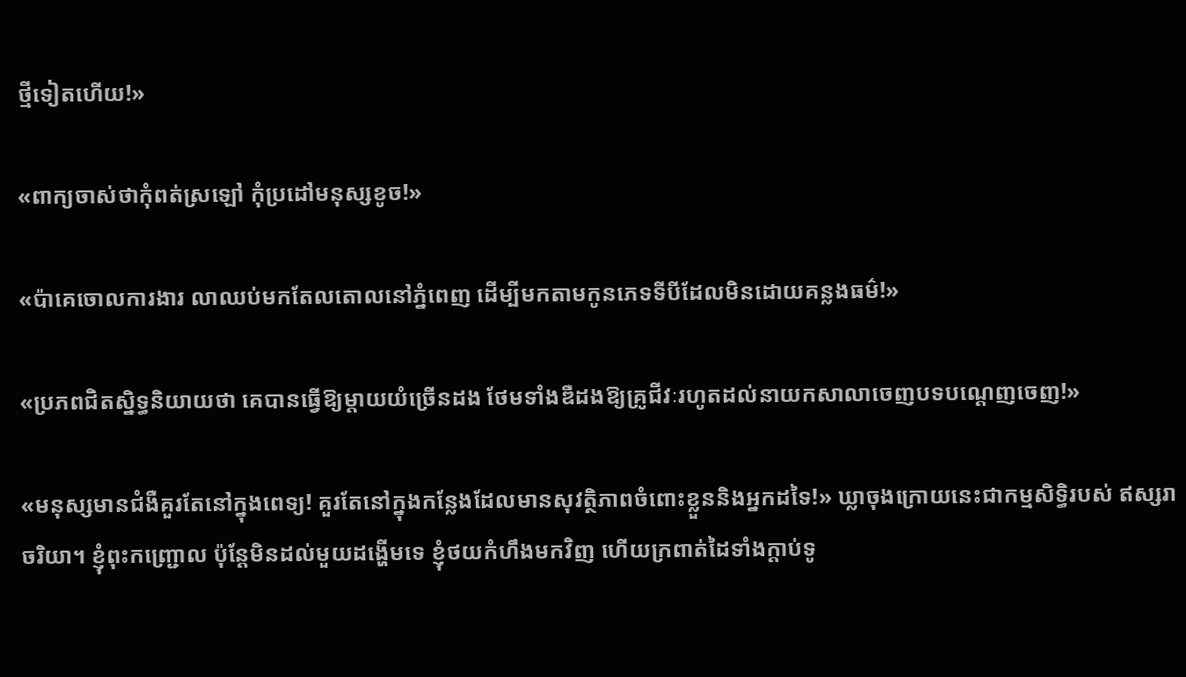ថ្មីទៀតហើយ!»

«ពាក្យចាស់ថាកុំពត់ស្រឡៅ កុំប្រដៅមនុស្សខូច!»

«ប៉ាគេចោលការងារ លាឈប់មកតែលតោលនៅភ្នំពេញ ដើម្បីមកតាមកូនភេទទីបីដែលមិនដោយគន្លងធម៌!»

«ប្រភពជិតស្និទ្ធនិយាយថា គេបានធ្វើឱ្យម្តាយយំច្រើនដង ថែមទាំងឌឺដងឱ្យគ្រូជីវៈរហូតដល់នាយកសាលាចេញបទបណ្តេញចេញ!»

«មនុស្សមានជំងឺគួរតែនៅក្នុងពេទ្យ! គួរតែនៅក្នុងកន្លែងដែលមានសុវត្ថិភាពចំពោះខ្លួននិងអ្នកដទៃ!» ឃ្លាចុងក្រោយនេះជាកម្មសិទ្ធិរបស់ ឥស្សរាចរិយា។ ខ្ញុំពុះកញ្ជ្រោល ប៉ុន្តែមិនដល់មួយដង្ហើមទេ ខ្ញុំថយកំហឹងមកវិញ ហើយក្រពាត់ដៃទាំងក្តាប់ទូ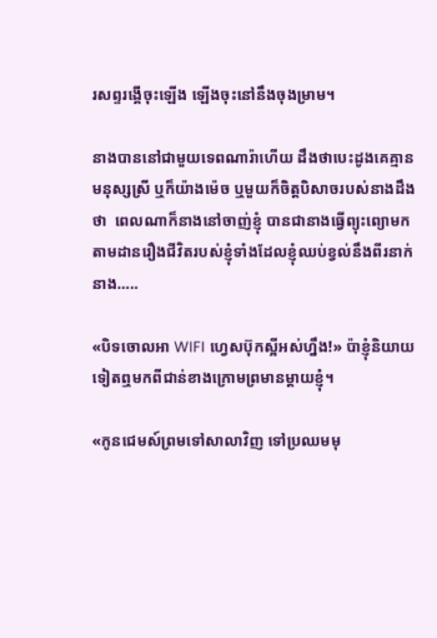រសព្ទរង្គើចុះឡើង ឡើងចុះនៅនឹងចុងម្រាម។

នាងបាននៅជាមួយទេពណារ៉ាហើយ ដឹងថាបេះដូងគេគ្មានមនុស្សស្រី ឬក៏យ៉ាងម៉េច ឬមួយក៏ចិត្តបិសាចរបស់នាងដឹងថា  ពេលណាក៏នាងនៅចាញ់ខ្ញុំ បានជានាងធ្វើព្យុះព្យោមកតាមដានរឿងជីវិតរបស់ខ្ញុំទាំងដែលខ្ញុំឈប់ខ្វល់នឹងពីរនាក់នាង…..

«បិទចោលអា WIFI ហ្វេសប៊ុកស្អីអស់ហ្នឹង!» ប៉ាខ្ញុំនិយាយទៀតឮមកពីជាន់ខាងក្រោមព្រមានម្តាយខ្ញុំ។

«កូនជេមស៍ព្រមទៅសាលាវិញ ទៅប្រឈមមុ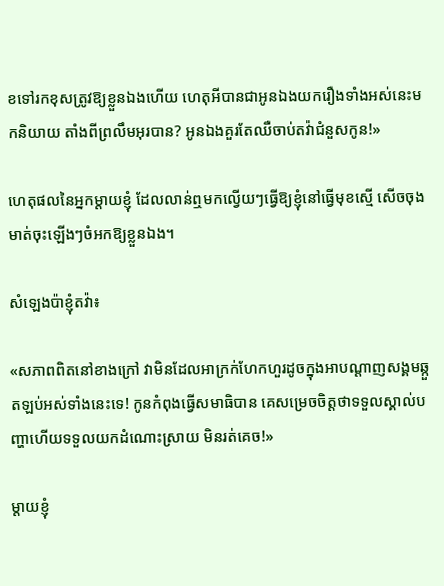ខទៅរកខុសត្រូវឱ្យខ្លួនឯងហើយ ហេតុអីបានជាអូនឯងយករឿងទាំងអស់នេះមកនិយាយ តាំងពីព្រលឹមអុរបាន? អូនឯងគួរតែឈឺចាប់តវ៉ាជំនួសកូន!»

ហេតុផលនៃអ្នកម្តាយខ្ញុំ ដែលលាន់ឮមកល្វើយៗធ្វើឱ្យខ្ញុំនៅធ្វើមុខស្មើ សើចចុងមាត់ចុះឡើងៗចំអកឱ្យខ្លួនឯង។

សំឡេងប៉ាខ្ញុំតវ៉ា៖

«សភាពពិតនៅខាងក្រៅ វាមិនដែលអាក្រក់ហែកហួរដូចក្នុងអាបណ្តាញសង្គមឆ្កួតឡប់អស់ទាំងនេះទេ! កូនកំពុងធ្វើសមាធិបាន គេសម្រេចចិត្តថាទទួលស្គាល់បញ្ហាហើយទទួលយកដំណោះស្រាយ មិនរត់គេច!»

ម្តាយខ្ញុំ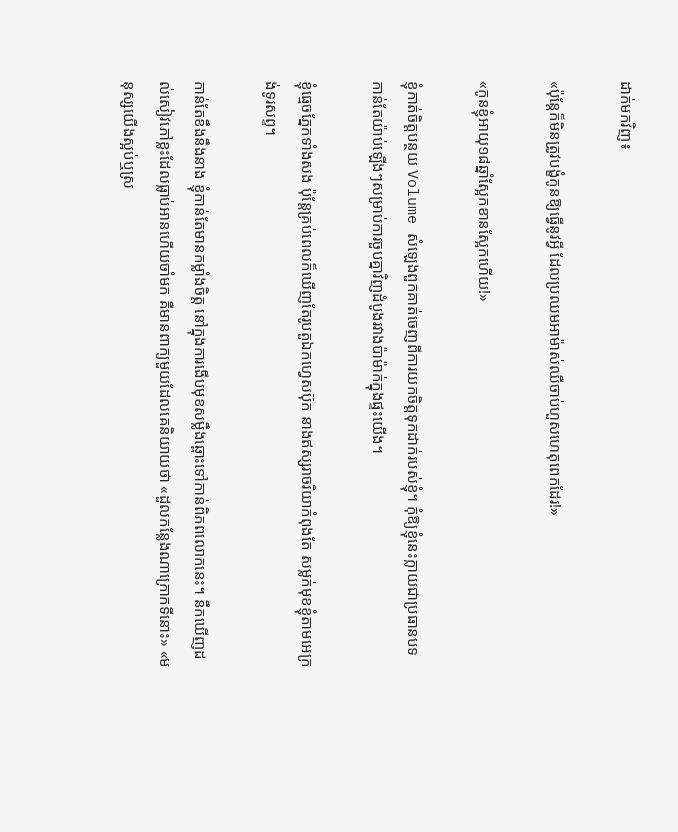ដាក់មកវិញ៖

«ប៉ុន្តែក៏មិនត្រូវបង្ខំកូនឱ្យធ្វើនូវអ្វី ដែលប្រឈមអាម៉ាស់ឈឺចាប់ហួសហេតុពេកដែរ!»

«កូនខ្ញុំអាយុ១៨ឆ្នាំស្អែកខានស្អែកហើយ!»

ខ្ញុំកាត់ចិត្តបន្ថយ Volume សំឡេងពួកគាត់ចេញពីការយកចិត្តទុកដាក់របស់ខ្ញុំ។ កុំឱ្យខ្ញុំនេះក្លាយជាប្រធានបទកាន់តែយ៉ាប់ឡើងៗសម្រាប់ការចួបគ្នាវិញដំបូងរវាងប៉ាម៉ាក់ក្នុងផ្ទះយើង។

ខ្ញុំធ្មេចភ្នែកទាំងសង ប៉ុន្តែគ្រប់ពេលក៏ឃើញតែរូបតួឯកហ្វេសប៊ុក នាងឥស្សរាចរិយាកំពុងតែ សម្លក់មុខខ្ញុំតាមអេក្រង់ទូរសព្ទ។

កាន់តែខឹងនឹងនាង ខ្ញុំកាន់តែមានកម្លាំងចិត្ត នៅក្នុងការងើបមុខសម្លឹងឆ្ពោះទៅកាន់ពិភពលោកនេះ។ នឹកឃើញដល់សៀវភៅខ្លះដែលធ្លាប់អានហើយចាំមក គឺមានពាក្យមួយដែលគេនិយាយថា «ដួលកន្លែងណាក្រោកទីនោះ» «មនុស្សយើងស្អប់ឬស្រ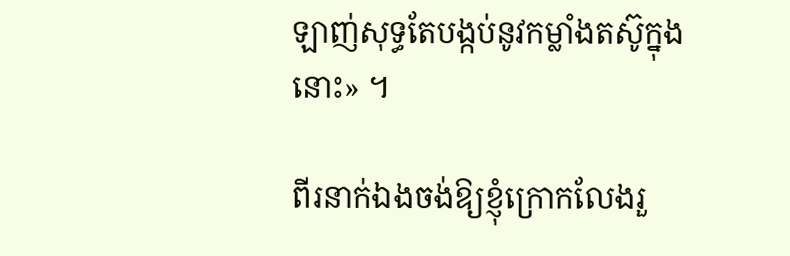ឡាញ់សុទ្ធតែបង្កប់នូវកម្លាំងតស៊ូក្នុងនោះ» ។

ពីរនាក់ឯងចង់ឱ្យខ្ញុំក្រោកលែងរួ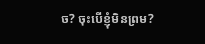ច? ចុះបើខ្ញុំមិនព្រម?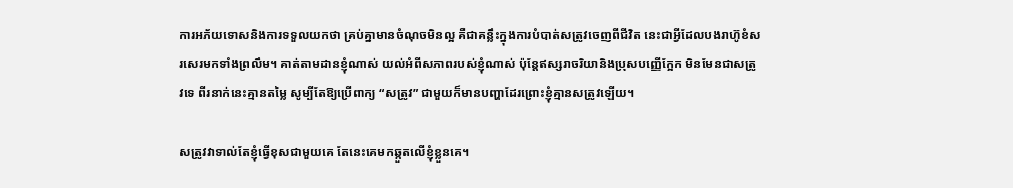ការអភ័យទោសនិងការទទួលយកថា គ្រប់គ្នាមានចំណុចមិនល្អ គឺជាគន្លឹះក្នុងការបំបាត់សត្រូវចេញពីជីវិត នេះជាអ្វីដែលបងរាហ៊ូខំសរសេរមកទាំងព្រលឹម។ គាត់តាមដានខ្ញុំណាស់ យល់អំពីសភាពរបស់ខ្ញុំណាស់ ប៉ុន្តែឥស្សរាចរិយានិងប្រុសបញ្ញើក្អែក មិនមែនជាសត្រូវទេ ពីរនាក់នេះគ្មានតម្លៃ សូម្បីតែឱ្យប្រើពាក្យ “សត្រូវ” ជាមួយក៏មានបញ្ហាដែរព្រោះខ្ញុំគ្មានសត្រូវឡើយ។

សត្រូវវាទាល់តែខ្ញុំធ្វើខុសជាមួយគេ តែនេះគេមកឆ្កួតលើខ្ញុំខ្លួនគេ។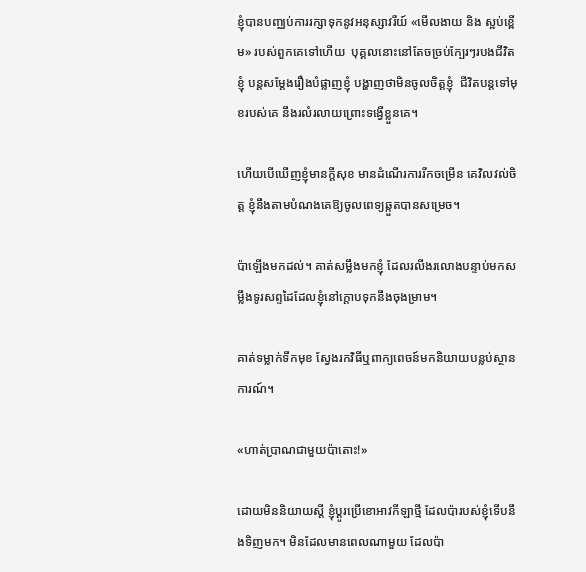ខ្ញុំបានបញ្ឈប់ការរក្សាទុកនូវអនុស្សាវរីយ៍ «មើលងាយ និង ស្អប់ខ្ពើម» របស់ពួកគេទៅហើយ  បុគ្គលនោះនៅតែចច្រប់ក្បែរៗរបងជីវិតខ្ញុំ បន្តសម្តែងរឿងបំផ្លាញខ្ញុំ បង្ហាញថាមិនចូលចិត្តខ្ញុំ  ជីវិតបន្តទៅមុខរបស់គេ នឹងរលំរលាយព្រោះទង្វើខ្លួនគេ។

ហើយបើឃើញខ្ញុំមានក្តីសុខ មានដំណើរការរីកចម្រើន គេវិលវល់ចិត្ត ខ្ញុំនឹងតាមបំណងគេឱ្យចូលពេទ្យឆ្កួតបានសម្រេច។

ប៉ាឡើងមកដល់។ គាត់សម្លឹងមកខ្ញុំ ដែលរលីងរលោងបន្ទាប់មកសម្លឹងទូរសព្ទដៃដែលខ្ញុំនៅក្តោបទុកនឹងចុងម្រាម។

គាត់ទម្លាក់ទឹកមុខ ស្វែងរកវិធីឬពាក្យពេចន៍មកនិយាយបន្លប់ស្ថានការណ៍។

«ហាត់ប្រាណជាមួយប៉ាតោះ!»

ដោយមិននិយាយស្តី ខ្ញុំប្តូរប្រើខោអាវកីឡាថ្មី ដែលប៉ារបស់ខ្ញុំទើបនឹងទិញមក។ មិនដែលមានពេលណាមួយ ដែលប៉ា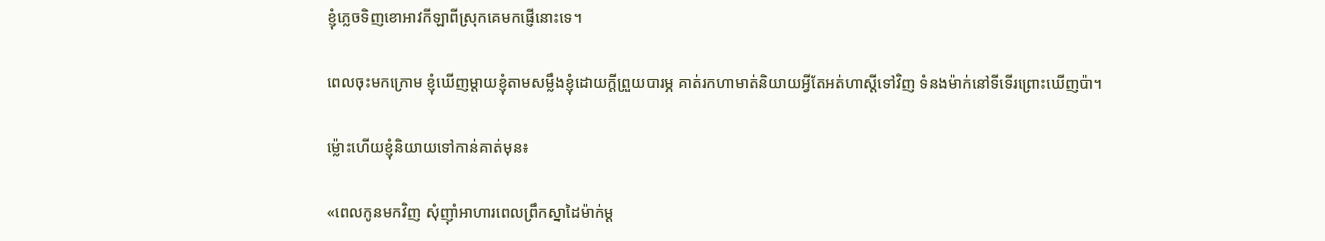ខ្ញុំភ្លេចទិញខោអាវកីឡាពីស្រុកគេមកផ្ញើនោះទេ។

ពេលចុះមកក្រោម ខ្ញុំឃើញម្ដាយខ្ញុំតាមសម្លឹងខ្ញុំដោយក្ដីព្រួយបារម្ភ គាត់រកហាមាត់និយាយអ្វីតែអត់ហាស្តីទៅវិញ ទំនងម៉ាក់នៅទីទើរព្រោះឃើញប៉ា។

ម្ល៉ោះហើយខ្ញុំនិយាយទៅកាន់គាត់មុន៖

«ពេលកូនមកវិញ សុំញ៉ាំអាហារពេលព្រឹកស្នាដៃម៉ាក់ម្ត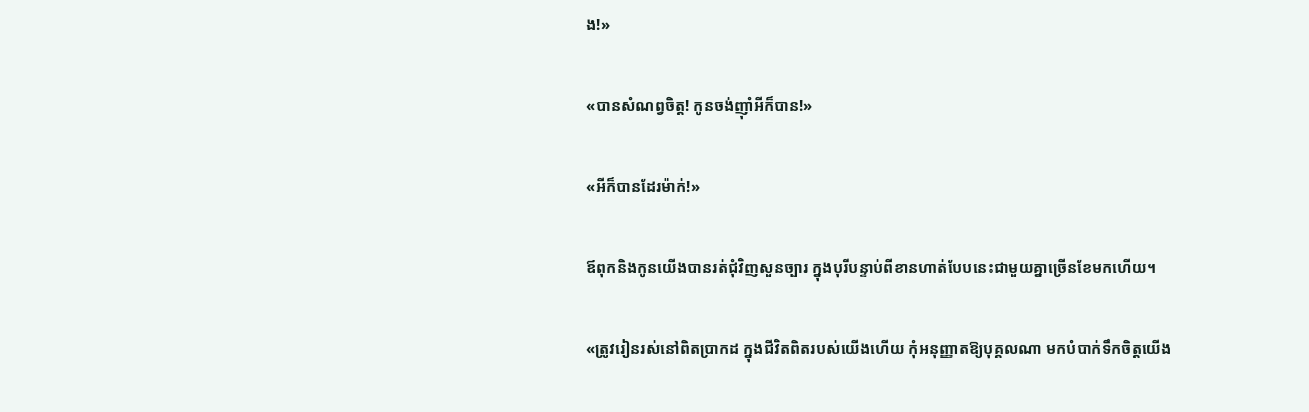ង!»

«បានសំណព្វចិត្ត! កូនចង់ញ៉ាំអីក៏បាន!»

«អីក៏បានដែរម៉ាក់!»

ឪពុកនិងកូនយើងបានរត់ជុំវិញសួនច្បារ ក្នុងបុរីបន្ទាប់ពីខានហាត់បែបនេះជាមួយគ្នាច្រើនខែមកហើយ។

«ត្រូវរៀនរស់នៅពិតប្រាកដ ក្នុងជីវិតពិតរបស់យើងហើយ កុំអនុញ្ញាតឱ្យបុគ្គលណា មកបំបាក់ទឹកចិត្តយើង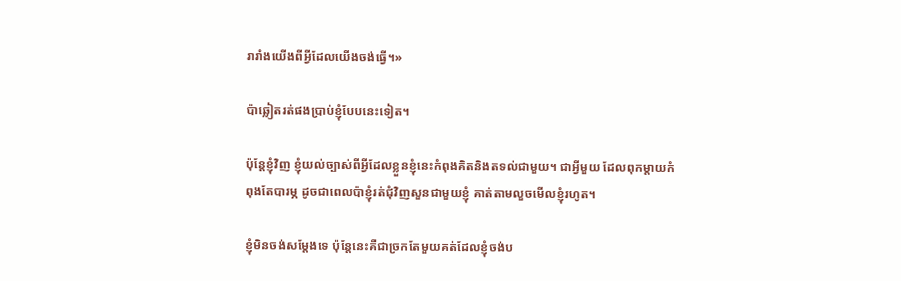រារាំងយើងពីអ្វីដែលយើងចង់ធ្វើ។»

ប៉ាឆ្លៀតរត់ផងប្រាប់ខ្ញុំបែបនេះទៀត។

ប៉ុន្តែខ្ញុំវិញ ខ្ញុំយល់ច្បាស់ពីអ្វីដែលខ្លួនខ្ញុំនេះកំពុងគិតនិងតទល់ជាមួយ។ ជាអ្វីមួយ ដែលពុកម្តាយកំពុងតែបារម្ភ ដូចជាពេលប៉ាខ្ញុំរត់ជុំវិញសួនជាមួយខ្ញុំ គាត់តាមលួចមើលខ្ញុំរហូត។

ខ្ញុំមិនចង់សម្តែងទេ ប៉ុន្តែនេះគឺជាច្រកតែមួយគត់ដែលខ្ញុំចង់ប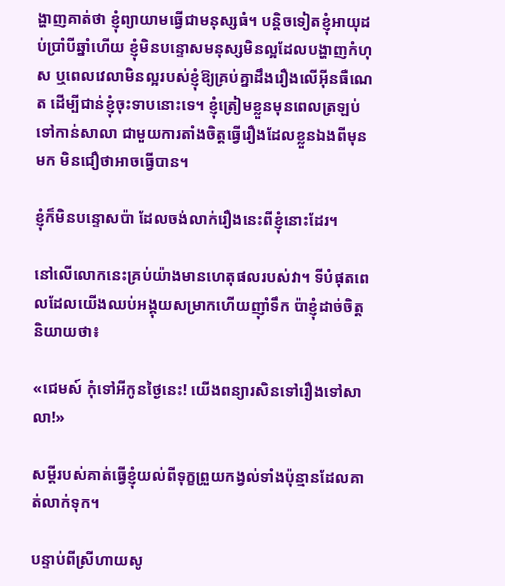ង្ហាញគាត់ថា ខ្ញុំព្យាយាមធ្វើជាមនុស្សធំ។ បន្តិចទៀតខ្ញុំអាយុដប់ប្រាំបីឆ្នាំហើយ ខ្ញុំមិនបន្ទោសមនុស្សមិនល្អដែលបង្ហាញកំហុស ឬពេលវេលាមិនល្អរបស់ខ្ញុំឱ្យគ្រប់គ្នាដឹងរឿងលើអ៊ីនធឺណេត ដើម្បីជាន់ខ្ញុំចុះទាបនោះទេ។ ខ្ញុំត្រៀមខ្លួនមុនពេលត្រឡប់ទៅកាន់សាលា ជាមួយការតាំងចិត្តធ្វើរឿងដែលខ្លួនឯងពីមុនមក មិនជឿថាអាចធ្វើបាន។

ខ្ញុំក៏មិនបន្ទោសប៉ា ដែលចង់លាក់រឿងនេះពីខ្ញុំនោះដែរ។

នៅលើលោកនេះគ្រប់យ៉ាងមានហេតុផលរបស់វា។ ទីបំផុតពេលដែលយើងឈប់អង្គុយសម្រាកហើយញ៉ាំទឹក ប៉ាខ្ញុំដាច់ចិត្តនិយាយថា៖

«ជេមស៍ កុំទៅអីកូនថ្ងៃនេះ! យើងពន្យារសិនទៅរឿងទៅសាលា!»

សម្តីរបស់គាត់ធ្វើខ្ញុំយល់ពីទុក្ខព្រួយកង្វល់ទាំងប៉ុន្មានដែលគាត់លាក់ទុក។

បន្ទាប់ពីស្រីហាយសូ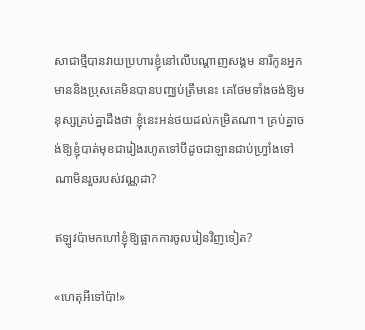សាជាថ្មីបានវាយប្រហារខ្ញុំនៅលើបណ្ដាញសង្គម នារីកូនអ្នកមាននិងប្រុសគេមិនបានបញ្ឈប់ត្រឹមនេះ គេថែមទាំងចង់ឱ្យមនុស្សគ្រប់គ្នាដឹងថា ខ្ញុំនេះអន់ថយដល់កម្រិតណា។ គ្រប់គ្នាចង់ឱ្យខ្ញុំបាត់មុខជារៀងរហូតទៅបីដូចជាឡានជាប់ហ្វ្រាំងទៅណាមិនរួចរបស់វណ្ណដា?

ឥឡូវប៉ាមកហៅខ្ញុំឱ្យផ្អាកការចូលរៀនវិញទៀត?

«ហេតុអីទៅប៉ា!»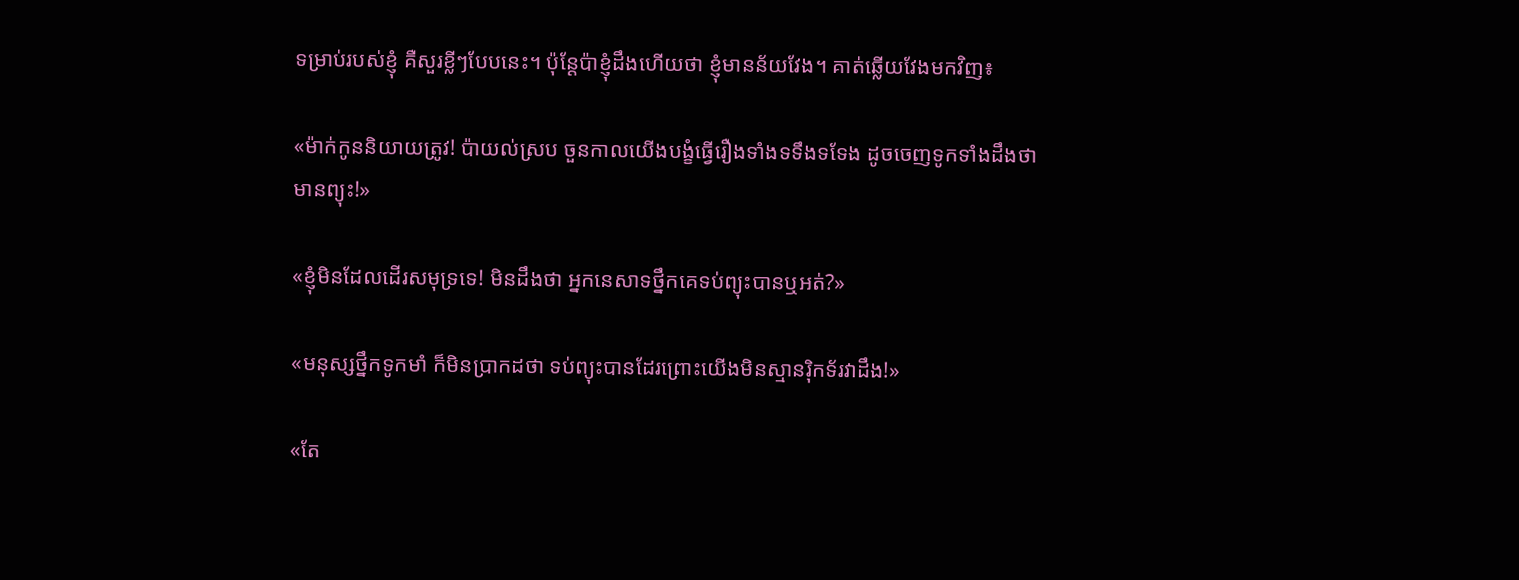ទម្រាប់របស់ខ្ញុំ គឺសួរខ្លីៗបែបនេះ។ ប៉ុន្តែប៉ាខ្ញុំដឹងហើយថា ខ្ញុំមានន័យវែង។ គាត់ឆ្លើយវែងមកវិញ៖

«ម៉ាក់កូននិយាយត្រូវ! ប៉ាយល់ស្រប ចួនកាលយើងបង្ខំធ្វើរឿងទាំងទទឹងទទែង ដូចចេញទូកទាំងដឹងថាមានព្យុះ!»

«ខ្ញុំមិនដែលដើរសមុទ្រទេ! មិនដឹងថា អ្នកនេសាទថ្នឹកគេទប់ព្យុះបានឬអត់?»

«មនុស្សថ្នឹកទូកមាំ ក៏មិនប្រាកដថា ទប់ព្យុះបានដែរព្រោះយើងមិនស្មានរ៉ិកទ័រវាដឹង!»

«តែ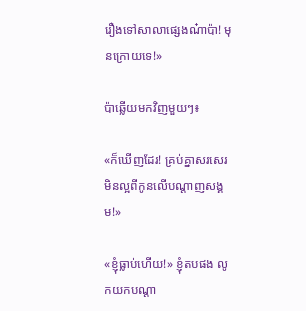រឿងទៅសាលាផ្សេងណ៎ាប៉ា! មុនក្រោយទេ!»

ប៉ាឆ្លើយមកវិញមួយៗ៖

«ក៏ឃើញដែរ! គ្រប់គ្នាសរសេរមិនល្អពីកូនលើបណ្តាញសង្គម!»

«ខ្ញុំធ្លាប់ហើយ!» ខ្ញុំតបផង លូកយកបណ្តា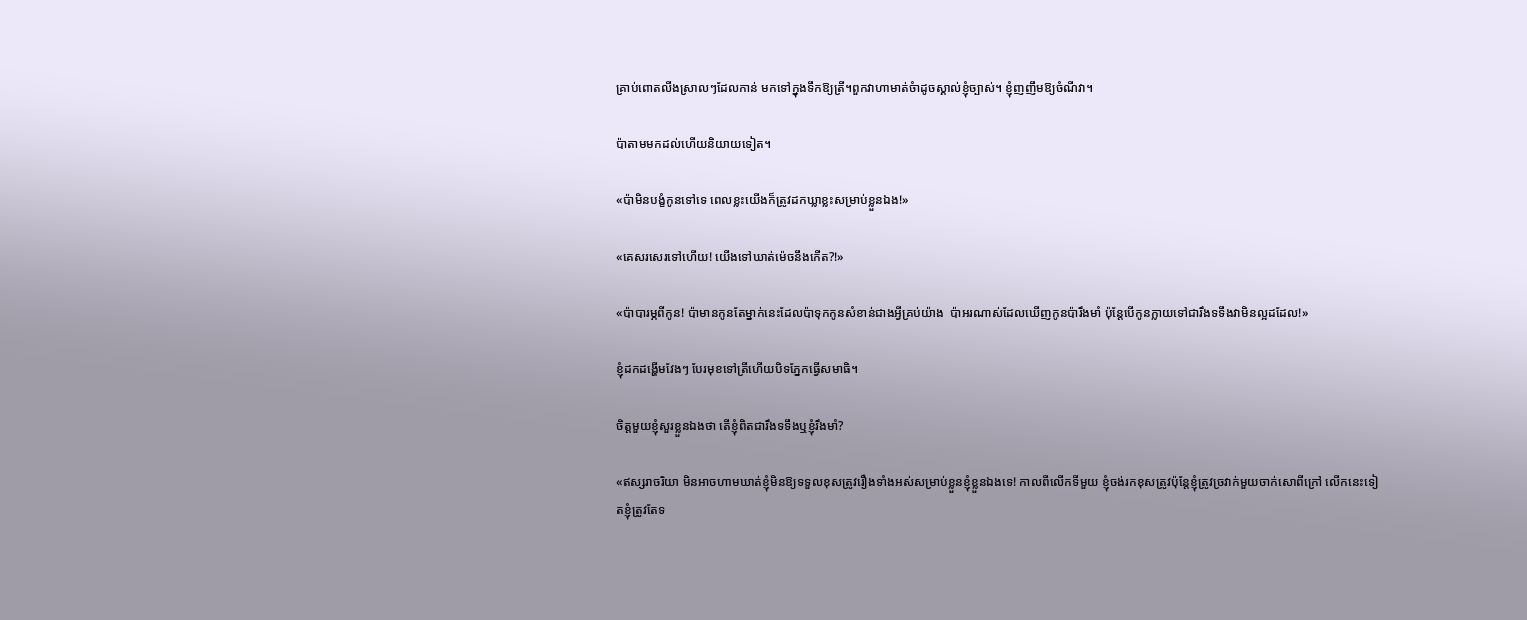គ្រាប់ពោតលីងស្រាលៗដែលកាន់ មកទៅក្នុងទឹកឱ្យត្រី។ពួកវាហាមាត់ចំាដូចស្គាល់ខ្ញុំច្បាស់។ ខ្ញុំញញឹមឱ្យចំណីវា។

ប៉ាតាមមកដល់ហើយនិយាយទៀត។

«ប៉ាមិនបង្ខំកូនទៅទេ ពេលខ្លះយើងក៏ត្រូវដកឃ្លាខ្លះសម្រាប់ខ្លួនឯង!»

«គេសរសេរទៅហើយ! យើងទៅឃាត់ម៉េចនឹងកើត?!»

«ប៉ាបារម្ភពីកូន! ប៉ាមានកូនតែម្នាក់នេះដែលប៉ាទុកកូនសំខាន់ជាងអ្វីគ្រប់យ៉ាង  ប៉ាអរណាស់ដែលឃើញកូនប៉ារឹងមាំ ប៉ុន្តែបើកូនក្លាយទៅជារឹងទទឹងវាមិនល្អដដែល!»

ខ្ញុំដកដង្ហើមវែងៗ បែរមុខទៅត្រីហើយបិទភ្នែកធ្វើសមាធិ។

ចិត្តមួយខ្ញុំសួរខ្លួនឯងថា តើខ្ញុំពិតជារឹងទទឹងឬខ្ញុំរឹងមាំ?

«ឥស្សរាចរិយា មិនអាចហាមឃាត់ខ្ញុំមិនឱ្យទទួលខុសត្រូវរឿងទាំងអស់សម្រាប់ខ្លួនខ្ញុំខ្លួនឯងទេ! កាលពីលើកទីមួយ ខ្ញុំចង់រកខុសត្រូវប៉ុន្តែខ្ញុំត្រូវច្រវាក់មួយចាក់សោពីក្រៅ លើកនេះទៀតខ្ញុំត្រូវតែទ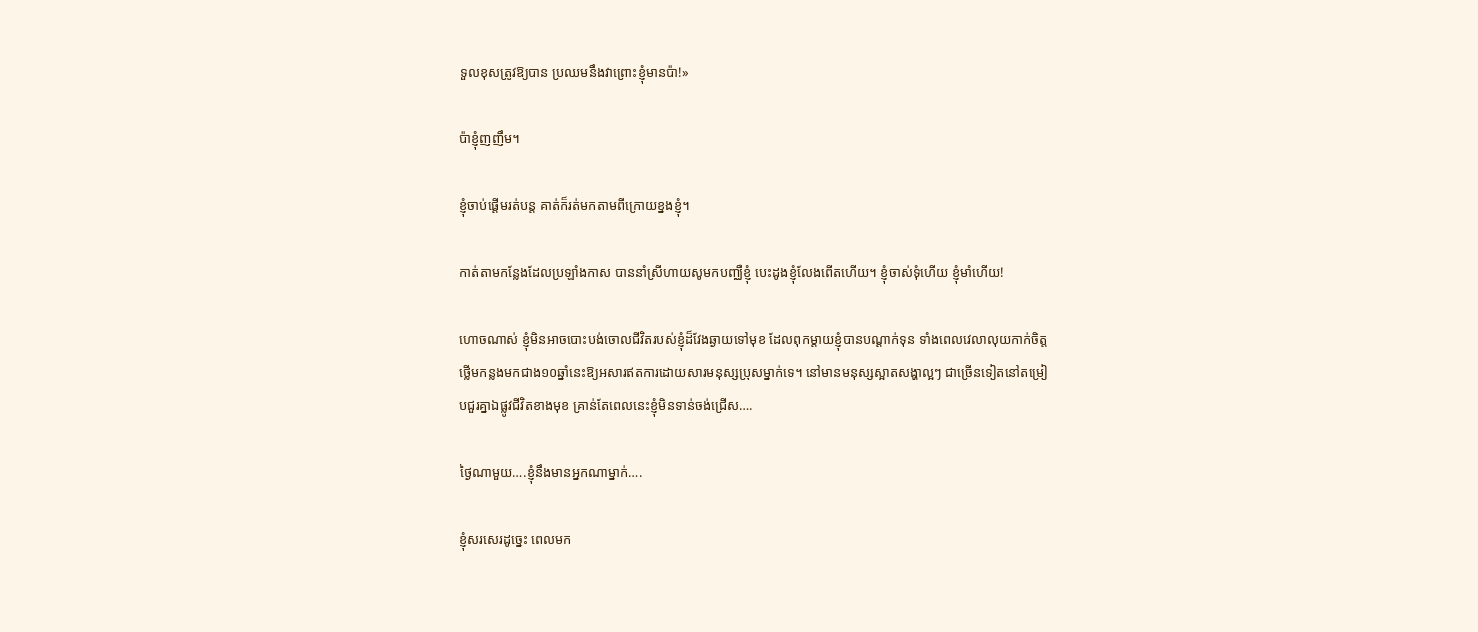ទួលខុសត្រូវឱ្យបាន ប្រឈមនឹងវាព្រោះខ្ញុំមានប៉ា!»

ប៉ាខ្ញុំញញឹម។

ខ្ញុំចាប់ផ្ដើមរត់បន្ត គាត់ក៏រត់មកតាមពីក្រោយខ្នងខ្ញុំ។

កាត់តាមកន្លែងដែលប្រឡាំងកាស បាននាំស្រីហាយសូមកបញ្ឈឺខ្ញុំ បេះដូងខ្ញុំលែងពើតហើយ។ ខ្ញុំចាស់ទុំហើយ ខ្ញុំមាំហើយ!

ហោចណាស់ ខ្ញុំមិនអាចបោះបង់ចោលជីវិតរបស់ខ្ញុំដ៏វែងឆ្ងាយទៅមុខ ដែលពុកម្តាយខ្ញុំបានបណ្តាក់ទុន ទាំងពេលវេលាលុយកាក់ចិត្តថ្លើមកន្លងមកជាង១០ឆ្នាំនេះឱ្យអសារឥតការដោយសារមនុស្សប្រុសម្នាក់ទេ។ នៅមានមនុស្សស្អាតសង្ហាល្អៗ ជាច្រើនទៀតនៅតម្រៀបជួរគ្នាឯផ្លូវជីវិតខាងមុខ គ្រាន់តែពេលនេះខ្ញុំមិនទាន់ចង់ជ្រើស….

ថ្ងៃណាមួយ….ខ្ញុំនឹងមានអ្នកណាម្នាក់….

ខ្ញុំសរសេរដូច្នេះ ពេលមក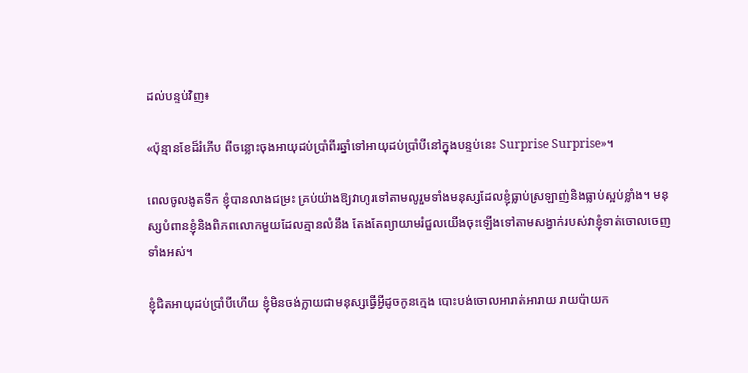ដល់បន្ទប់វិញ៖

«ប៉ុន្មានខែដ៏រំភើប ពីចន្លោះចុងអាយុដប់ប្រាំពីរឆ្នាំទៅអាយុដប់ប្រាំបីនៅក្នុងបន្ទប់នេះ Surprise Surprise»។

ពេលចូលងូតទឹក ខ្ញុំបានលាងជម្រះ គ្រប់យ៉ាងឱ្យវាហូរទៅតាមលូរួមទាំងមនុស្សដែលខ្ញុំធ្លាប់ស្រឡាញ់និងធ្លាប់ស្អប់ខ្លាំង។ មនុស្សបំពានខ្ញុំនិងពិភពលោកមួយដែលគ្មានលំនឹង តែងតែព្យាយាមរំជួលយើងចុះឡើងទៅតាមសង្វាក់របស់វាខ្ញុំទាត់ចោលចេញទាំងអស់។

ខ្ញុំជិតអាយុដប់ប្រាំបីហើយ ខ្ញុំមិនចង់ក្លាយជាមនុស្សធ្វើអ្វីដូចកូនក្មេង បោះបង់ចោលអារាត់អារាយ រាយប៉ាយក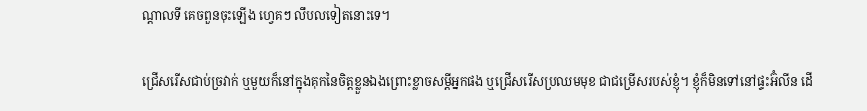ណ្ដាលទី គេចពួនចុះឡើង ហ្វេគៗ លឹបលទៀតនោះទេ។

ជ្រើសរើសជាប់ច្រវាក់ ឬមួយក៏នៅក្នុងគុកនៃចិត្តខ្លួនឯងព្រោះខ្លាចសម្ដីអ្នកផង ឬជ្រើសរើសប្រឈមមុខ ជាជម្រើសរបស់ខ្ញុំ។ ខ្ញុំក៏មិនទៅនៅផ្ទះអ៊ំលីន ដើ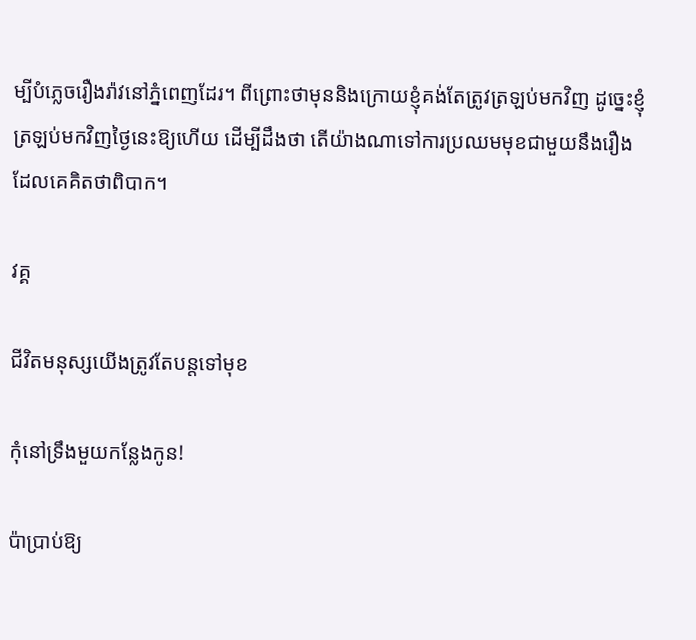ម្បីបំភ្លេចរឿងរ៉ាវនៅភ្នំពេញដែរ។ ពីព្រោះថាមុននិងក្រោយខ្ញុំគង់តែត្រូវត្រឡប់មកវិញ ដូច្នេះខ្ញុំត្រឡប់មកវិញថ្ងៃនេះឱ្យហើយ ដើម្បីដឹងថា តើយ៉ាងណាទៅការប្រឈមមុខជាមួយនឹងរឿងដែលគេគិតថាពិបាក។

វគ្គ

ជីវិតមនុស្សយើងត្រូវតែបន្តទៅមុខ

កុំនៅទ្រឹងមួយកន្លែងកូន!

ប៉ាប្រាប់ឱ្យ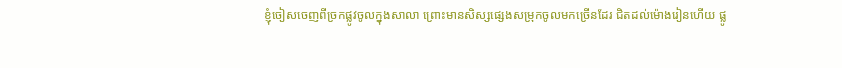ខ្ញុំចៀសចេញពីច្រកផ្លូវចូលក្នុងសាលា ព្រោះមានសិស្សផ្សេងសម្រុកចូលមកច្រើនដែរ ជិតដល់ម៉ោងរៀនហើយ ផ្លូ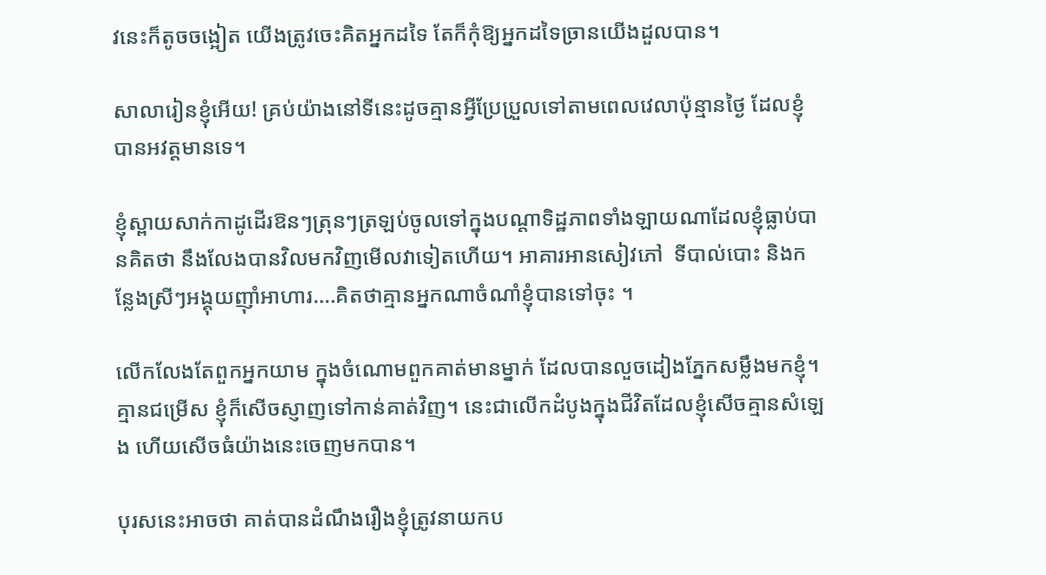វនេះក៏តូចចង្អៀត យើងត្រូវចេះគិតអ្នកដទៃ តែក៏កុំឱ្យអ្នកដទៃច្រានយើងដួលបាន។

សាលារៀនខ្ញុំអើយ! គ្រប់យ៉ាងនៅទីនេះដូចគ្មានអ្វីប្រែប្រួលទៅតាមពេលវេលាប៉ុន្មានថ្ងៃ ដែលខ្ញុំបានអវត្តមានទេ។

ខ្ញុំស្ពាយសាក់កាដូដើរឱនៗត្រុនៗត្រឡប់ចូលទៅក្នុងបណ្តាទិដ្ឋភាពទាំងឡាយណាដែលខ្ញុំធ្លាប់បានគិតថា នឹងលែងបានវិលមកវិញមើលវាទៀតហើយ។ អាគារអានសៀវភៅ  ទីបាល់បោះ និងកន្លែងស្រីៗអង្គុយញ៉ាំអាហារ….គិតថាគ្មានអ្នកណាចំណាំខ្ញុំបានទៅចុះ ។

លើកលែងតែពួកអ្នកយាម ក្នុងចំណោមពួកគាត់មានម្នាក់ ដែលបានលួចដៀងភ្នែកសម្លឹងមកខ្ញុំ។ គ្មានជម្រើស ខ្ញុំក៏សើចស្ញាញទៅកាន់គាត់វិញ។ នេះជាលើកដំបូងក្នុងជីវិតដែលខ្ញុំសើចគ្មានសំឡេង ហើយសើចធំយ៉ាងនេះចេញមកបាន។

បុរសនេះអាចថា គាត់បានដំណឹងរឿងខ្ញុំត្រូវនាយកប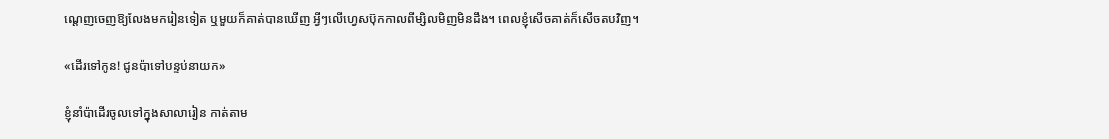ណ្តេញចេញឱ្យលែងមករៀនទៀត ឬមួយក៏គាត់បានឃើញ អ្វីៗលើហ្វេសប៊ុកកាលពីម្សិលមិញមិនដឹង។ ពេលខ្ញុំសើចគាត់ក៏សើចតបវិញ។

«ដើរទៅកូន! ជូនប៉ាទៅបន្ទប់នាយក»

ខ្ញុំនាំប៉ាដើរចូលទៅក្នុងសាលារៀន កាត់តាម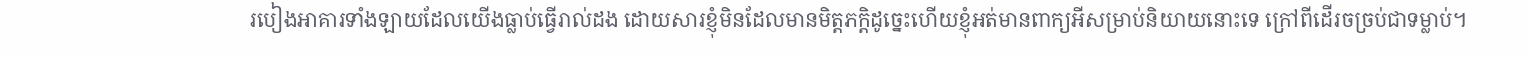របៀងអាគារទាំងឡាយដែលយើងធ្លាប់ធ្វើរាល់ដង ដោយសារខ្ញុំមិនដែលមានមិត្តភក្តិដូច្នេះហើយខ្ញុំអត់មានពាក្យអីសម្រាប់និយាយនោះទេ ក្រៅពីដើរចច្រប់ជាទម្លាប់។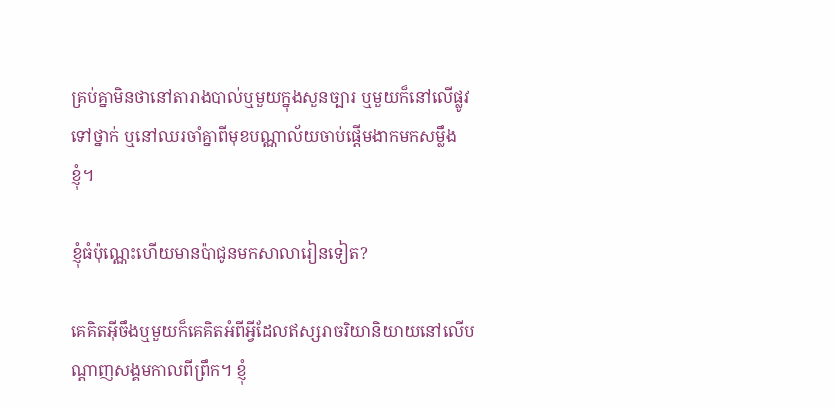គ្រប់គ្នាមិនថានៅតារាងបាល់ឬមួយក្នុងសួនច្បារ ឬមួយក៏នៅលើផ្លូវទៅថ្នាក់ ឬនៅឈរចាំគ្នាពីមុខបណ្ណាល័យចាប់ផ្ដើមងាកមកសម្លឹងខ្ញុំ។

ខ្ញុំធំប៉ុណ្ណេះហើយមានប៉ាជូនមកសាលារៀនទៀត?

គេគិតអ៊ីចឹងឬមួយក៏គេគិតអំពីអ្វីដែលឥស្សរាចរិយានិយាយនៅលើបណ្ដាញសង្គមកាលពីព្រឹក។ ខ្ញុំ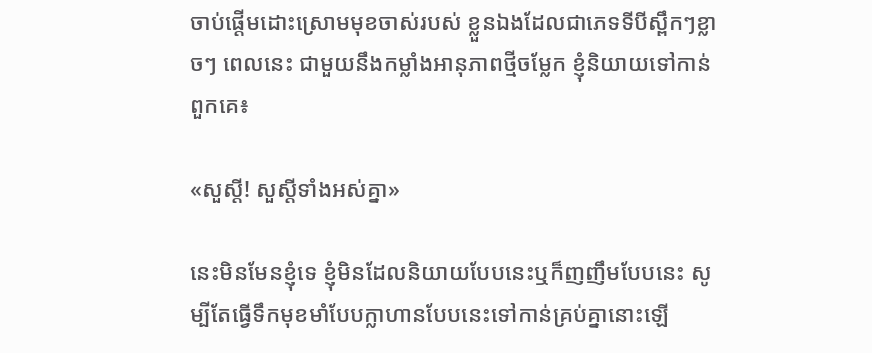ចាប់ផ្ដើមដោះស្រោមមុខចាស់របស់ ខ្លួនឯងដែលជាភេទទីបីស្ពឹកៗខ្លាចៗ ពេលនេះ ជាមួយនឹងកម្លាំងអានុភាពថ្មីចម្លែក ខ្ញុំនិយាយទៅកាន់ពួកគេ៖

«សួស្ដី! សួស្តីទាំងអស់គ្នា»

នេះមិនមែនខ្ញុំទេ ខ្ញុំមិនដែលនិយាយបែបនេះឬក៏ញញឹមបែបនេះ សូម្បីតែធ្វើទឹកមុខមាំបែបក្លាហានបែបនេះទៅកាន់គ្រប់គ្នានោះឡើ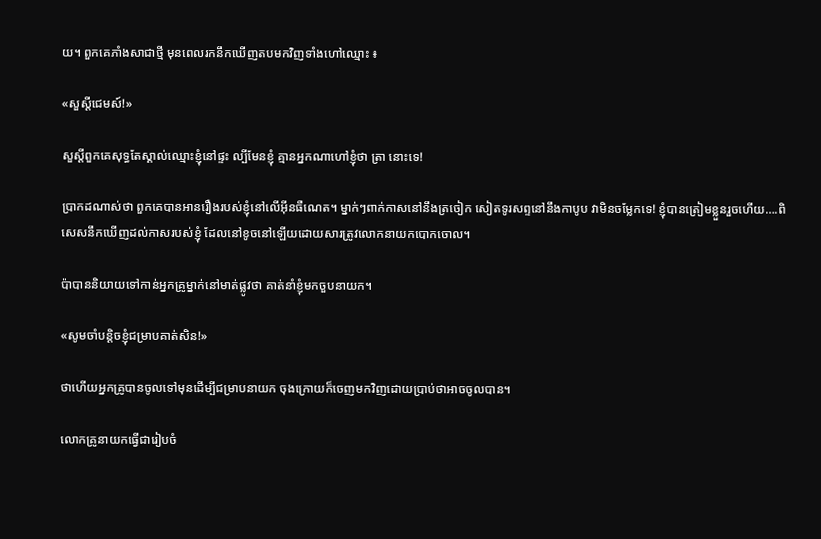យ។ ពួកគេភាំងសាជាថ្មី មុនពេលរកនឹកឃើញតបមកវិញទាំងហៅឈ្មោះ ៖

«សួស្ដីជេមស៍!»

សួស្ដីពួកគេសុទ្ធតែស្គាល់ឈ្មោះខ្ញុំនៅផ្ទះ ល្បីមែនខ្ញុំ គ្មានអ្នកណាហៅខ្ញុំថា ត្រា នោះទេ!

ប្រាកដណាស់ថា ពួកគេបានអានរឿងរបស់ខ្ញុំនៅលើអ៊ីនធឺណេត។ ម្នាក់ៗពាក់កាសនៅនឹងត្រចៀក សៀតទូរសព្ទនៅនឹងកាបូប វាមិនចម្លែកទេ! ខ្ញុំបានត្រៀមខ្លួនរួចហើយ….ពិសេសនឹកឃើញដល់កាសរបស់ខ្ញុំ ដែលនៅខូចនៅឡើយដោយសារត្រូវលោកនាយកបោកចោល។

ប៉ាបាននិយាយទៅកាន់អ្នកគ្រូម្នាក់នៅមាត់ផ្លូវថា គាត់នាំខ្ញុំមកចួបនាយក។

«សូមចាំបន្តិចខ្ញុំជម្រាបគាត់សិន!»

ថាហើយអ្នកគ្រូបានចូលទៅមុនដើម្បីជម្រាបនាយក ចុងក្រោយក៏ចេញមកវិញដោយប្រាប់ថាអាចចូលបាន។

លោកគ្រូនាយកធ្វើជារៀបចំ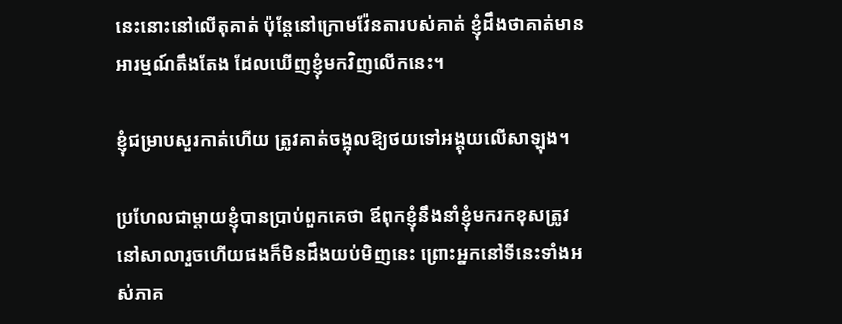នេះនោះនៅលើតុគាត់ ប៉ុន្តែនៅក្រោមវ៉ែនតារបស់គាត់ ខ្ញុំដឹងថាគាត់មានអារម្មណ៍តឹងតែង ដែលឃើញខ្ញុំមកវិញលើកនេះ។

ខ្ញុំជម្រាបសួរកាត់ហើយ ត្រូវគាត់ចង្អុលឱ្យថយទៅអង្គុយលើសាឡុង។

ប្រហែលជាម្តាយខ្ញុំបានប្រាប់ពួកគេថា ឪពុកខ្ញុំនឹងនាំខ្ញុំមករកខុសត្រូវនៅសាលារួចហើយផងក៏មិនដឹងយប់មិញនេះ ព្រោះអ្នកនៅទីនេះទាំងអស់ភាគ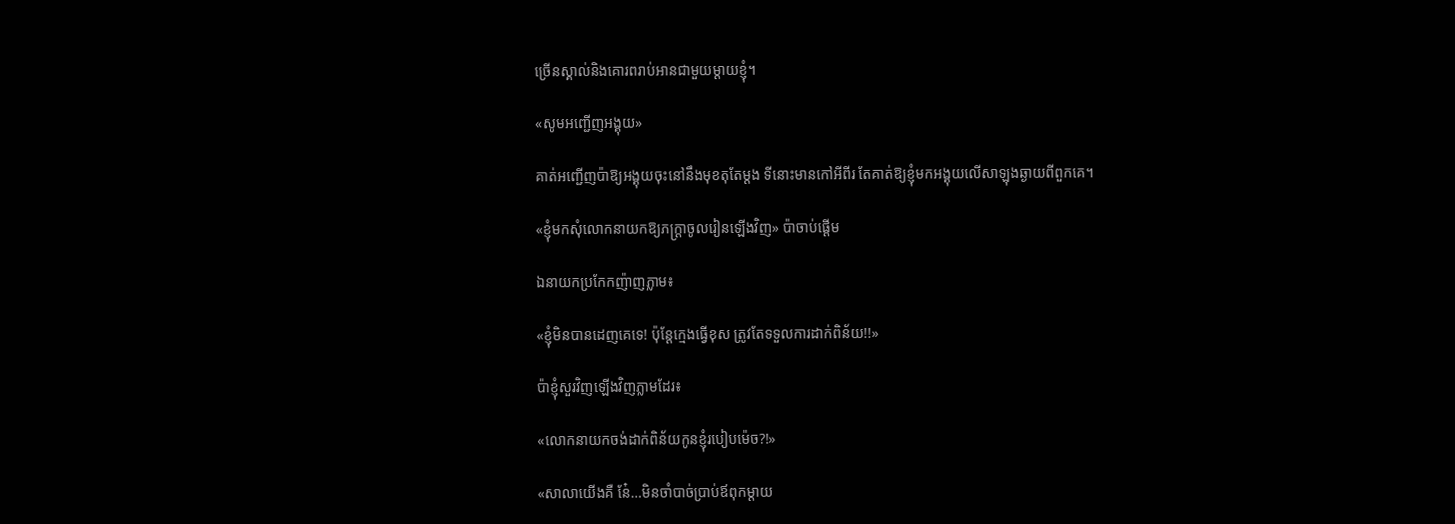ច្រើនស្គាល់និងគោរពរាប់អានជាមួយម្តាយខ្ញុំ។

«សូមអញ្ជើញអង្គុយ»

គាត់អញ្ជើញប៉ាឱ្យអង្គុយចុះនៅនឹងមុខតុតែម្តង ទីនោះមានកៅអីពីរ តែគាត់ឱ្យខ្ញុំមកអង្គុយលើសាឡុងឆ្ងាយពីពួកគេ។

«ខ្ញុំមកសុំលោកនាយកឱ្យភក្ត្រាចូលរៀនឡើងវិញ» ប៉ាចាប់ផ្តើម

ឯនាយកប្រកែកញ៉ាញភ្លាម៖

«ខ្ញុំមិនបានដេញគេទេ! ប៉ុន្តែក្មេងធ្វើខុស ត្រូវតែទទួលការដាក់ពិន័យ!!»

ប៉ាខ្ញុំសួរវិញឡើងវិញភ្លាមដែរ៖

«លោកនាយកចង់ដាក់ពិន័យកូនខ្ញុំរបៀបម៉េច?!»

«សាលាយើងគឺ នែ៎…មិនចាំបាច់ប្រាប់ឪពុកម្តាយ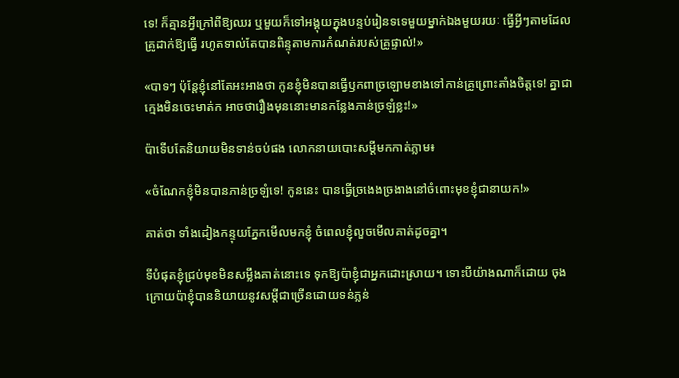ទេ! ក៏គ្មានអ្វីក្រៅពីឱ្យឈរ ឬមួយក៏ទៅអង្គុយក្នុងបន្ទប់រៀនទទេមួយម្នាក់ឯងមួយរយៈ ធ្វើអ្វីៗតាមដែលគ្រូដាក់ឱ្យធ្វើ រហូតទាល់តែបានពិន្ទុតាមការកំណត់របស់គ្រូផ្ទាល់!»

«បាទៗ ប៉ុន្តែខ្ញុំនៅតែអះអាងថា កូនខ្ញុំមិនបានធ្វើឫកពាច្រឡោមខាងទៅកាន់គ្រូព្រោះតាំងចិត្តទេ! គ្នាជាក្មេងមិនចេះមាត់ក អាចថារឿងមុននោះមានកន្លែងភាន់ច្រឡំខ្លះ!»

ប៉ាទើបតែនិយាយមិនទាន់ចប់ផង លោកនាយបោះសម្តីមកកាត់ភ្លាម៖

«ចំណែកខ្ញុំមិនបានភាន់ច្រឡំទេ! កូននេះ បានធ្វើច្រងេងច្រងាងនៅចំពោះមុខខ្ញុំជានាយក!»

គាត់ថា ទាំងដៀងកន្ទុយភ្នែកមើលមកខ្ញុំ ចំពេលខ្ញុំលួចមើលគាត់ដូចគ្នា។

ទីបំផុតខ្ញុំជ្រប់មុខមិនសម្លឹងគាត់នោះទេ ទុកឱ្យប៉ាខ្ញុំជាអ្នកដោះស្រាយ។ ទោះបីយ៉ាងណាក៏ដោយ ចុងក្រោយប៉ាខ្ញុំបាននិយាយនូវសម្ដីជាច្រើនដោយទន់ភ្លន់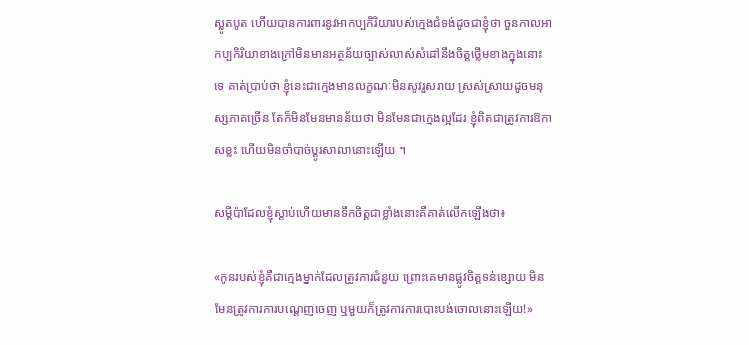ស្លូតបូត ហើយបានការពារនូវអាកប្បកិរិយារបស់ក្មេងជំទង់ដូចជាខ្ញុំថា ចួនកាលអាកប្បកិរិយាខាងក្រៅមិនមានអត្ថន័យច្បាស់លាស់សំដៅនឹងចិត្តថ្លើមខាងក្នុងនោះទេ គាត់ប្រាប់ថា ខ្ញុំនេះជាក្មេងមានលក្ខណៈមិនសូវរួសរាយ ស្រស់ស្រាយដូចមនុស្សភាគច្រើន តែក៏មិនមែនមានន័យថា មិនមែនជាក្មេងល្អដែរ ខ្ញុំពិតជាត្រូវការឱកាសខ្លះ ហើយមិនចាំបាច់ប្ដូរសាលានោះឡើយ ។

សម្តីប៉ាដែលខ្ញុំស្តាប់ហើយមានទឹកចិត្តជាខ្លាំងនោះគឺគាត់លើកឡើងថា៖

«កូនរបស់ខ្ញុំគឺជាក្មេងម្នាក់ដែលត្រូវការជំនួយ ព្រោះគេមានផ្លូវចិត្តទន់ខ្សោយ មិនមែនត្រូវការការបណ្ដេញចេញ ឬមួយក៏ត្រូវការការបោះបង់ចោលនោះឡើយ!»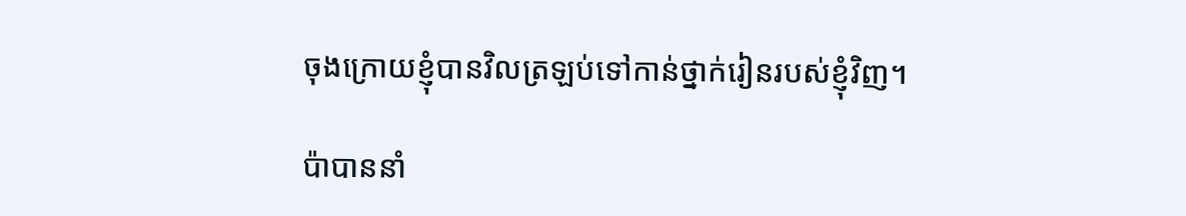ចុងក្រោយខ្ញុំបានវិលត្រឡប់ទៅកាន់ថ្នាក់រៀនរបស់ខ្ញុំវិញ។

ប៉ាបាននាំ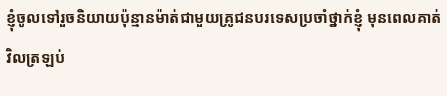ខ្ញុំចូលទៅរួចនិយាយប៉ុន្មានម៉ាត់ជាមួយគ្រូជនបរទេសប្រចាំថ្នាក់ខ្ញុំ មុនពេលគាត់វិលត្រឡប់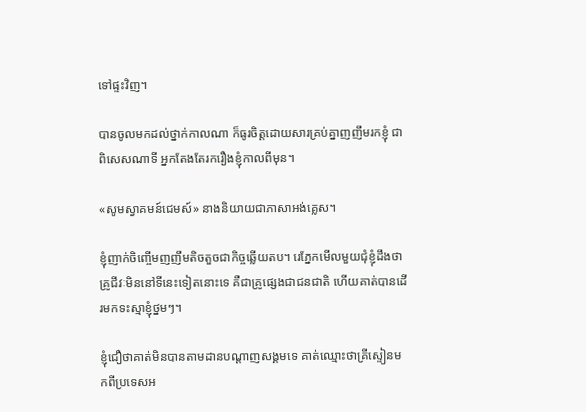ទៅផ្ទះវិញ។

បានចូលមកដល់ថ្នាក់កាលណា ក៏ធូរចិត្តដោយសារគ្រប់គ្នាញញឹមរកខ្ញុំ ជាពិសេសណាទី អ្នកតែងតែរករឿងខ្ញុំកាលពីមុន។

«សូមស្វាគមន៍ជេមស៍» នាងនិយាយជាភាសាអង់គ្លេស។

ខ្ញុំញាក់ចិញ្ចើមញញឹមតិចតួចជាកិច្ចឆ្លើយតប។ រេភ្នែកមើលមួយជុំខ្ញុំដឹងថា  គ្រូជីវៈមិននៅទីនេះទៀតនោះទេ គឺជាគ្រូផ្សេងជាជនជាតិ ហើយគាត់បានដើរមកទះស្មាខ្ញុំថ្នមៗ។

ខ្ញុំជឿថាគាត់មិនបានតាមដានបណ្ដាញសង្គមទេ គាត់ឈ្មោះថាគ្រីស្ទៀនមកពីប្រទេសអ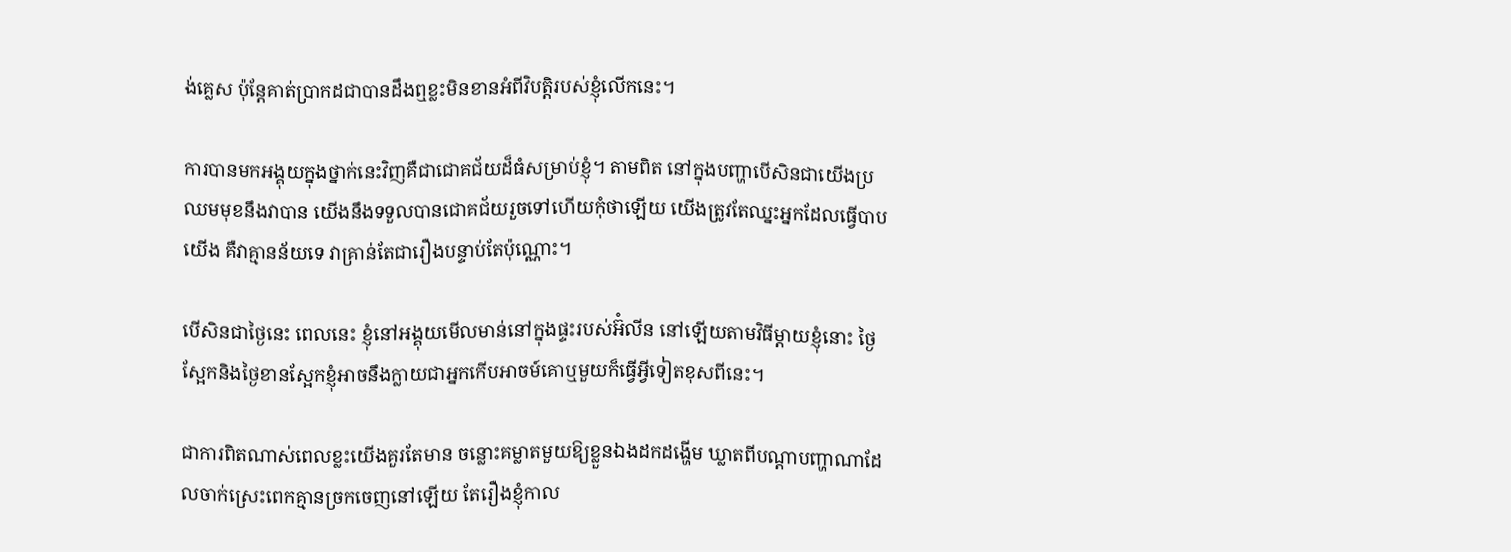ង់គ្លេស ប៉ុន្តែគាត់ប្រាកដជាបានដឹងឮខ្លះមិនខានអំពីវិបត្តិរបស់ខ្ញុំលើកនេះ។

ការបានមកអង្គុយក្នុងថ្នាក់នេះវិញគឺជាជោគជ័យដ៏ធំសម្រាប់ខ្ញុំ។ តាមពិត នៅក្នុងបញ្ហាបើសិនជាយើងប្រឈមមុខនឹងវាបាន យើងនឹងទទួលបានជោគជ័យរួចទៅហើយកុំថាឡើយ យើងត្រូវតែឈ្នះអ្នកដែលធ្វើបាបយើង គឺវាគ្មានន័យទេ វាគ្រាន់តែជារឿងបន្ទាប់តែប៉ុណ្ណោះ។

បើសិនជាថ្ងៃនេះ ពេលនេះ ខ្ញុំនៅអង្គុយមើលមាន់នៅក្នុងផ្ទះរបស់អ៊ំលីន នៅឡើយតាមវិធីម្តាយខ្ញុំនោះ ថ្ងៃស្អែកនិងថ្ងៃខានស្អែកខ្ញុំអាចនឹងក្លាយជាអ្នកកើបអាចម៍គោឬមួយក៏ធ្វើអ្វីទៀតខុសពីនេះ។

ជាការពិតណាស់ពេលខ្លះយើងគួរតែមាន ចន្លោះគម្លាតមួយឱ្យខ្លួនឯងដកដង្ហើម ឃ្លាតពីបណ្តាបញ្ហាណាដែលចាក់ស្រេះពេកគ្មានច្រកចេញនៅឡើយ តែរឿងខ្ញុំកាល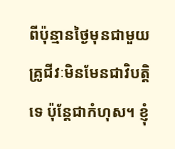ពីប៉ុន្មានថ្ងៃមុនជាមួយគ្រូជីវៈមិនមែនជាវិបត្តិទេ ប៉ុន្តែជាកំហុស។ ខ្ញុំ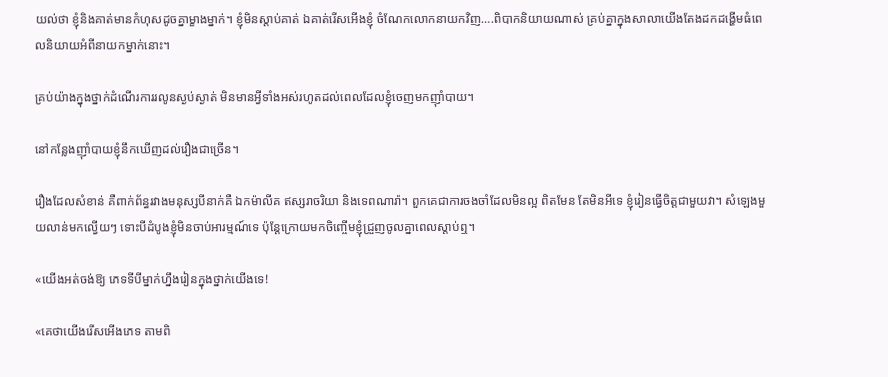យល់ថា ខ្ញុំនិងគាត់មានកំហុសដូចគ្នាម្ខាងម្នាក់។ ខ្ញុំមិនស្តាប់គាត់ ឯគាត់រើសអើងខ្ញុំ ចំណែកលោកនាយកវិញ….ពិបាកនិយាយណាស់ គ្រប់គ្នាក្នុងសាលាយើងតែងដកដង្ហើមធំពេលនិយាយអំពីនាយកម្នាក់នោះ។

គ្រប់យ៉ាងក្នុងថ្នាក់ដំណើរការរលូនស្ងប់ស្ងាត់ មិនមានអ្វីទាំងអស់រហូតដល់ពេលដែលខ្ញុំចេញមកញ៉ាំបាយ។

នៅកន្លែងញ៉ាំបាយខ្ញុំនឹកឃើញដល់រឿងជាច្រើន។

រឿងដែលសំខាន់ គឺពាក់ព័ន្ធរវាងមនុស្សបីនាក់គឺ ឯកម៉ាលីគ ឥស្សរាចរិយា និងទេពណារ៉ា។ ពួកគេជាការចងចាំដែលមិនល្អ ពិតមែន តែមិនអីទេ ខ្ញុំរៀនធ្វើចិត្តជាមួយវា។ សំឡេងមួយលាន់មកល្វើយៗ ទោះបីដំបូងខ្ញុំមិនចាប់អារម្មណ៍ទេ ប៉ុន្តែក្រោយមកចិញ្ចើមខ្ញុំជ្រួញចូលគ្នាពេលស្តាប់ឮ។

«យើងអត់ចង់ឱ្យ ភេទទីបីម្នាក់ហ្នឹងរៀនក្នុងថ្នាក់យើងទេ!

«គេថាយើងរើសអើងភេទ តាមពិ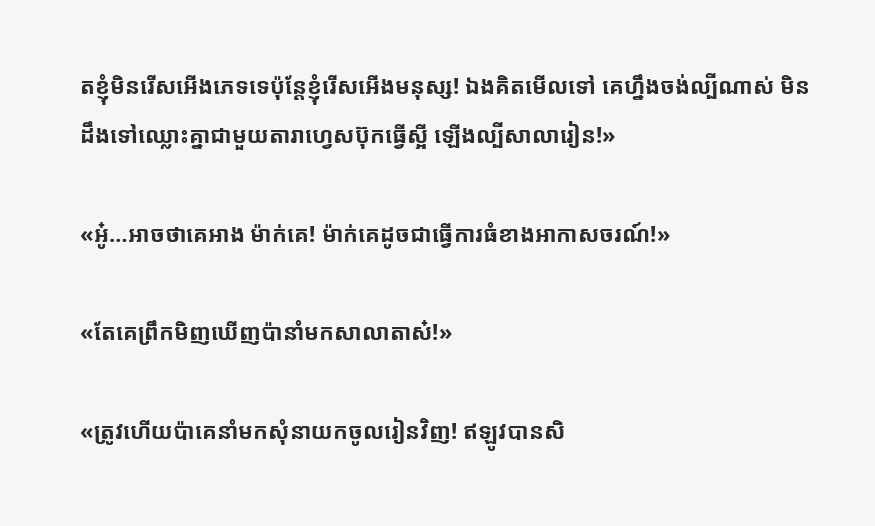តខ្ញុំមិនរើសអើងភេទទេប៉ុន្តែខ្ញុំរើសអើងមនុស្ស! ឯងគិតមើលទៅ គេហ្នឹងចង់ល្បីណាស់ មិនដឹងទៅឈ្លោះគ្នាជាមួយតារាហ្វេសប៊ុកធ្វើស្អី ឡើងល្បីសាលារៀន!»

«អូ៎…អាចថាគេអាង ម៉ាក់គេ! ម៉ាក់គេដូចជាធ្វើការធំខាងអាកាសចរណ៍!»

«តែគេព្រឹកមិញឃើញប៉ានាំមកសាលាតាស៎!»

«ត្រូវហើយប៉ាគេនាំមកសុំនាយកចូលរៀនវិញ! ឥឡូវបានសិ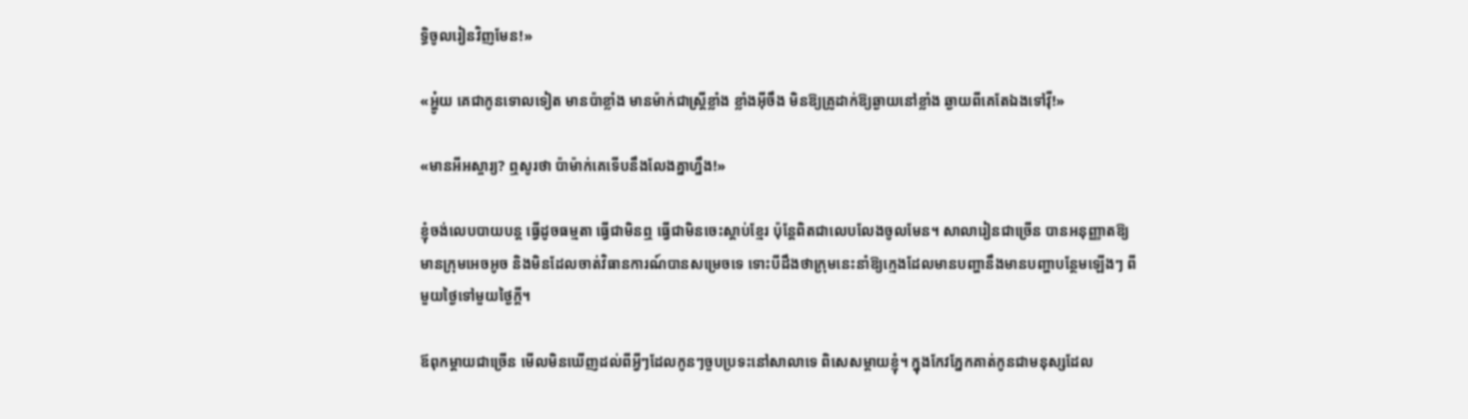ទ្ធិចូលរៀនវិញមែន!»

«អ្ហូ៎យ គេជាកូនទោលទៀត មានប៉ាខ្លាំង មានម៉ាក់ជាស្ត្រីខ្លាំង ខ្លាំងអ៊ីចឹង មិនឱ្យគ្រូដាក់ឱ្យឆ្ងាយនៅខ្លាំង ឆ្ងាយពីគេតែឯងទៅវ៉ី!»

«មានអីអស្ចារ្យ? ឮសូរថា ប៉ាម៉ាក់គេទើបនឹងលែងគ្នាហ្នឹង!»

ខ្ញុំចង់លេបបាយបន្ត ធ្វើដូចធម្មតា ធ្វើជាមិនឮ ធ្វើជាមិនចេះស្តាប់ខ្មែរ ប៉ុន្តែពិតជាលេបលែងចូលមែន។ សាលារៀនជាច្រើន បានអនុញ្ញាតឱ្យមានក្រុមអេចអូច និងមិនដែលចាត់វិធានការណ៍បានសម្រេចទេ ទោះបីដឹងថាក្រុមនេះនាំឱ្យក្មេងដែលមានបញ្ហានឹងមានបញ្ហាបន្ថែមឡើងៗ ពីមួយថ្ងៃទៅមួយថ្ងៃក្តី។

ឪពុកម្តាយជាច្រើន មើលមិនឃើញដល់ពីអ្វីៗដែលកូនៗចួបប្រទះនៅសាលាទេ ពិសេសម្តាយខ្ញុំ។ ក្នុងកែវភ្នែកគាត់កូនជាមនុស្សដែល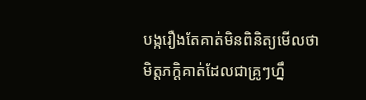បង្ករឿងតែគាត់មិនពិនិត្យមើលថា មិត្តភក្តិគាត់ដែលជាគ្រូៗហ្នឹ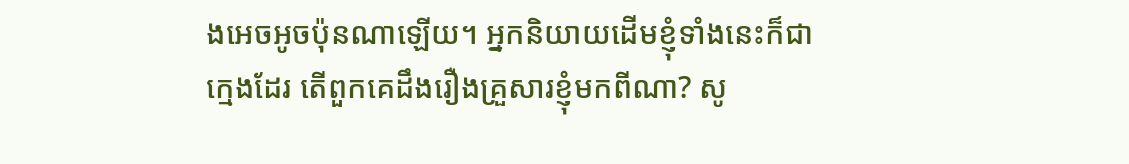ងអេចអូចប៉ុនណាឡើយ។ អ្នកនិយាយដើមខ្ញុំទាំងនេះក៏ជាក្មេងដែរ តើពួកគេដឹងរឿងគ្រួសារខ្ញុំមកពីណា? សូ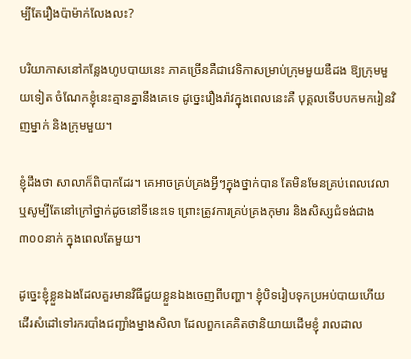ម្បីតែរឿងប៉ាម៉ាក់លែងលះ?

បរិយាកាសនៅកន្លែងហូបបាយនេះ ភាគច្រើនគឺជាវេទិកាសម្រាប់ក្រុមមួយឌឺដង ឱ្យក្រុមមួយទៀត ចំណែកខ្ញុំនេះគ្មានគ្នានឹងគេទេ ដូច្នេះរឿងរ៉ាវក្នុងពេលនេះគឺ បុគ្គលទើបបកមករៀនវិញម្នាក់ និងក្រុមមួយ។

ខ្ញុំដឹងថា សាលាក៏ពិបាកដែរ។ គេអាចគ្រប់គ្រងអ្វីៗក្នុងថ្នាក់បាន តែមិនមែនគ្រប់ពេលវេលាឬសូម្បីតែនៅក្រៅថ្នាក់ដូចនៅទីនេះទេ ព្រោះត្រូវការគ្រប់គ្រងកុមារ និងសិស្សជំទង់ជាង ៣០០នាក់ ក្នុងពេលតែមួយ។

ដូច្នេះខ្ញុំខ្លួនឯងដែលគួរមានវិធីជួយខ្លួនឯងចេញពីបញ្ហា។ ខ្ញុំបិទរៀបទុកប្រអប់បាយហើយដើរសំដៅទៅរករបាំងជញ្ជាំងម្នាងសិលា ដែលពួកគេគិតថានិយាយដើមខ្ញុំ រាលដាល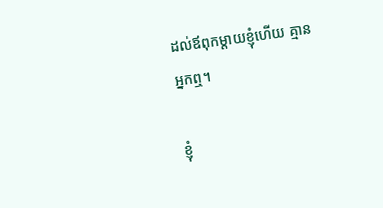ដល់ឪពុកម្ដាយខ្ញុំហើយ គ្មានអ្នកឮ។

ខ្ញុំ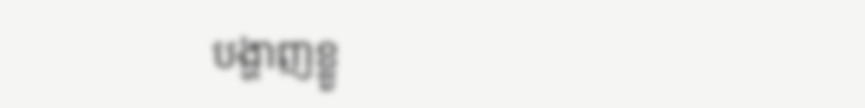បង្ហាញខ្លួ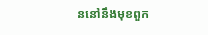ននៅនឹងមុខពួក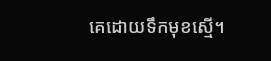គេដោយទឹកមុខស្មើ។